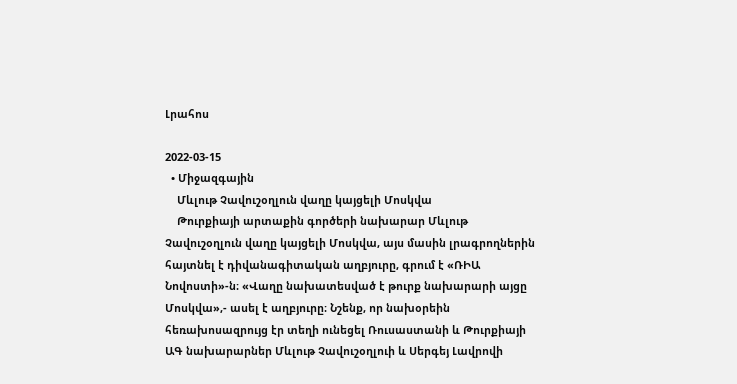Լրահոս

2022-03-15
  • Միջազգային
    Մևլութ Չավուշօղլուն վաղը կայցելի Մոսկվա
    Թուրքիայի արտաքին գործերի նախարար Մևլութ Չավուշօղլուն վաղը կայցելի Մոսկվա, այս մասին լրագրողներին հայտնել է դիվանագիտական աղբյուրը, գրում է «ՌԻԱ Նովոստի»-ն։ «Վաղը նախատեսված է թուրք նախարարի այցը Մոսկվա»,- ասել է աղբյուրը։ Նշենք, որ նախօրեին հեռախոսազրույց էր տեղի ունեցել Ռուսաստանի և Թուրքիայի ԱԳ նախարարներ Մևլութ Չավուշօղլուի և Սերգեյ Լավրովի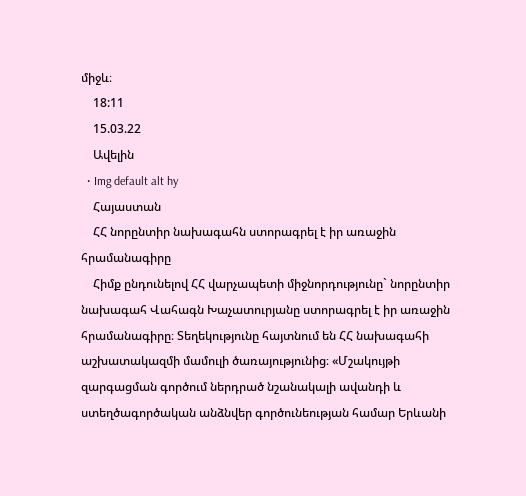միջև։
    18:11
    15.03.22
    Ավելին
  • Img default alt hy
    Հայաստան
    ՀՀ նորընտիր նախագահն ստորագրել է իր առաջին հրամանագիրը
    Հիմք ընդունելով ՀՀ վարչապետի միջնորդությունը` նորընտիր նախագահ Վահագն Խաչատուրյանը ստորագրել է իր առաջին հրամանագիրը։ Տեղեկությունը հայտնում են ՀՀ նախագահի աշխատակազմի մամուլի ծառայությունից։ «Մշակույթի զարգացման գործում ներդրած նշանակալի ավանդի և ստեղծագործական անձնվեր գործունեության համար Երևանի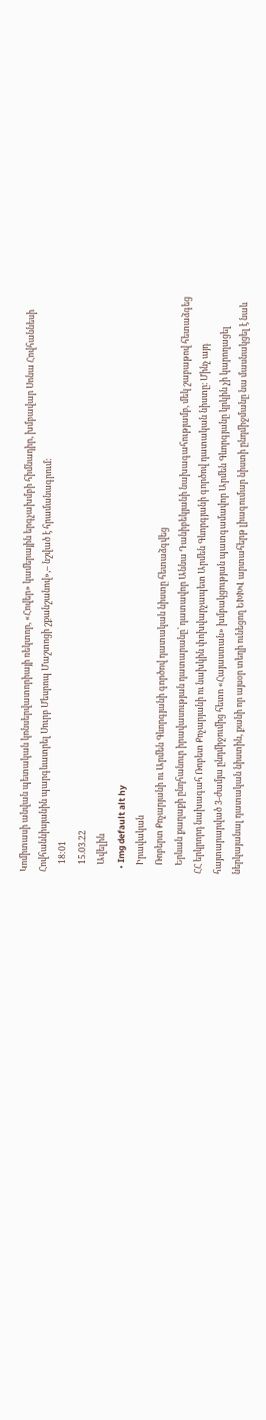Կոմիտասի անվան պետական կոնսերվատորիայի ռեկտոր, «Հովեր» կամերային երգչախմբի հիմնադիր, խմբավար Սոնա Հովհաննեսի Հովհաննիսյանին պարգևատրել Սուրբ Մեսրոպ Մաշտոցի շքանշանով»,– նշված է հրամանագրում:
    18:01
    15.03.22
    Ավելին
  • Img default alt hy
    Իրավական
    Ռոբերտ Քոչարյանի ու Արմեն Գևորգյանի գործով դատական նիստը հետաձգվեց
    Երևան քաղաքի ընդհանուր իրավասության դատարանը՝ դատավոր Աննա Դանիբեկյանի նախագահությամբ, մեկ շաբաթով հետաձգեց ՀՀ երկրորդ նախագահ Ռոբետ Քոչարյանի ու նախկին փոխվարչապետ Արմեն Գևորգյանի գործով դատական նիստը։ Մինչ այդ հայտարարված 3-ժամյա ընդմիջումից հետո «Հայաստան» խմբակցության պատգամավոր Արմեն Գևորգյանը կրկին չի կարողացել ներկայանալ դատական նիստին, քանի որ այսօր տեղի ունեցող ԵԽԽՎ արտահերթ լիագումար նիստի ընդմիջմանը նա մասնակցել է նաև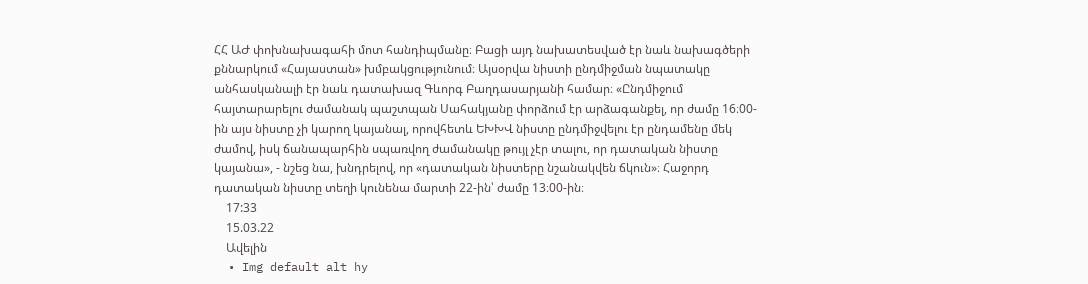ՀՀ ԱԺ փոխնախագահի մոտ հանդիպմանը։ Բացի այդ նախատեսված էր նաև նախագծերի քննարկում «Հայաստան» խմբակցությունում։ Այսօրվա նիստի ընդմիջման նպատակը անհասկանալի էր նաև դատախազ Գևորգ Բաղդասարյանի համար։ «Ընդմիջում հայտարարելու ժամանակ պաշտպան Սահակյանը փորձում էր արձագանքել, որ ժամը 16։00-ին այս նիստը չի կարող կայանալ, որովհետև ԵԽԽՎ նիստը ընդմիջվելու էր ընդամենը մեկ ժամով, իսկ ճանապարհին սպառվող ժամանակը թույլ չէր տալու, որ դատական նիստը կայանա», - նշեց նա, խնդրելով, որ «դատական նիստերը նշանակվեն ճկուն»։ Հաջորդ դատական նիստը տեղի կունենա մարտի 22-ին՝ ժամը 13։00-ին։
    17:33
    15.03.22
    Ավելին
  • Img default alt hy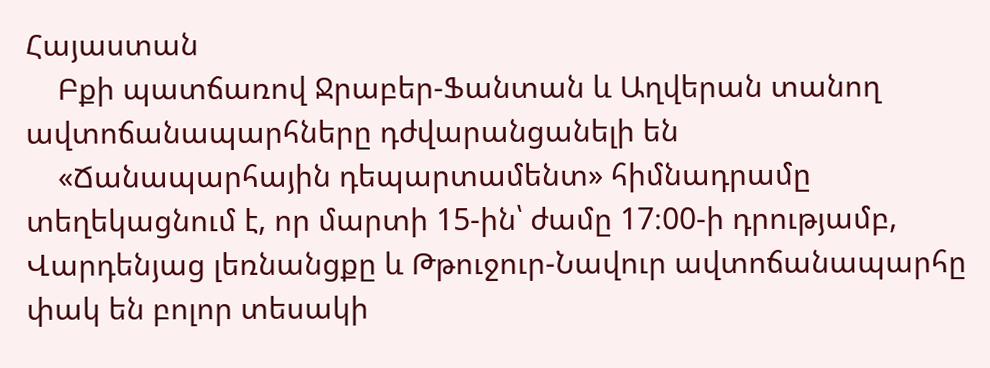Հայաստան
    Բքի պատճառով Ջրաբեր-Ֆանտան և Աղվերան տանող ավտոճանապարհները դժվարանցանելի են
    «Ճանապարհային դեպարտամենտ» հիմնադրամը տեղեկացնում է, որ մարտի 15-ին՝ ժամը 17։00-ի դրությամբ, Վարդենյաց լեռնանցքը և Թթուջուր-Նավուր ավտոճանապարհը փակ են բոլոր տեսակի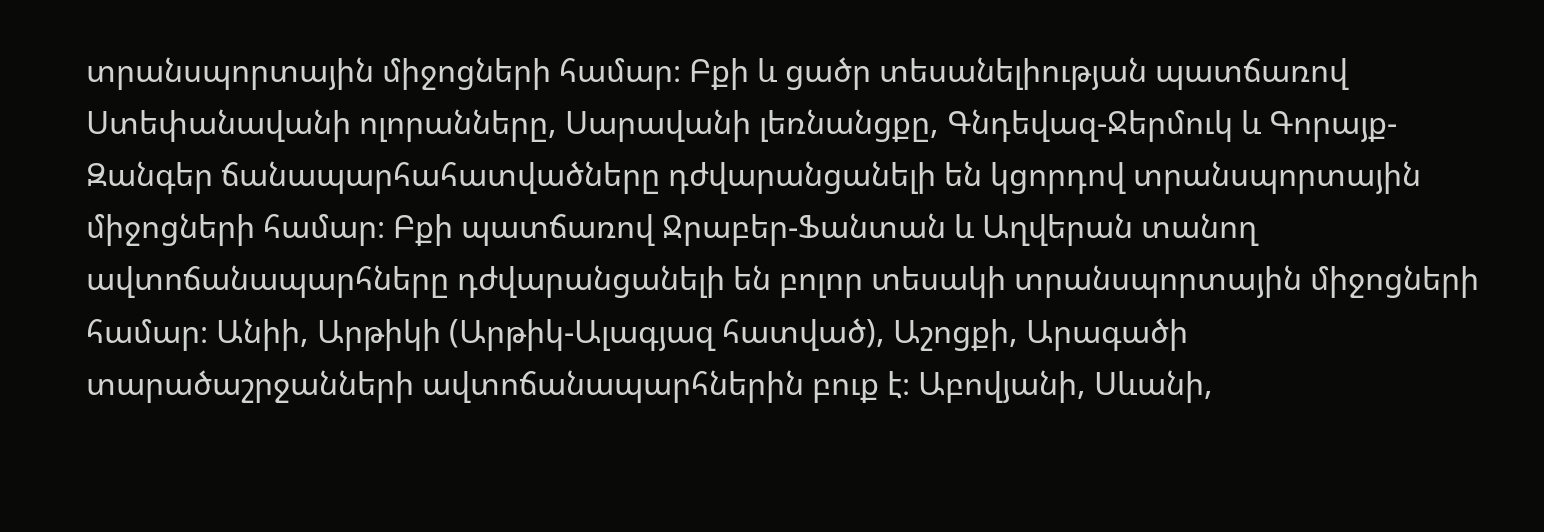տրանսպորտային միջոցների համար։ Բքի և ցածր տեսանելիության պատճառով Ստեփանավանի ոլորանները, Սարավանի լեռնանցքը, Գնդեվազ-Ջերմուկ և Գորայք-Զանգեր ճանապարհահատվածները դժվարանցանելի են կցորդով տրանսպորտային միջոցների համար։ Բքի պատճառով Ջրաբեր-Ֆանտան և Աղվերան տանող ավտոճանապարհները դժվարանցանելի են բոլոր տեսակի տրանսպորտային միջոցների համար։ Անիի, Արթիկի (Արթիկ-Ալագյազ հատված), Աշոցքի, Արագածի տարածաշրջանների ավտոճանապարհներին բուք է։ Աբովյանի, Սևանի,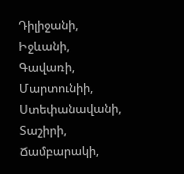Դիլիջանի, Իջևանի, Գավառի, Մարտունիի, Ստեփանավանի, Տաշիրի, Ճամբարակի,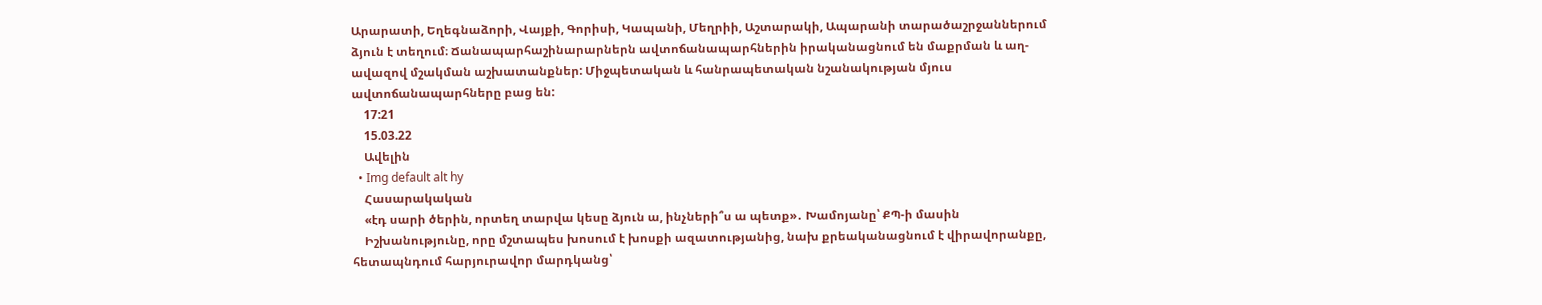Արարատի, Եղեգնաձորի, Վայքի, Գորիսի, Կապանի, Մեղրիի, Աշտարակի, Ապարանի տարածաշրջաններում ձյուն է տեղում։ Ճանապարհաշինարարներն ավտոճանապարհներին իրականացնում են մաքրման և աղ-ավազով մշակման աշխատանքներ: Միջպետական և հանրապետական նշանակության մյուս ավտոճանապարհները բաց են:
    17:21
    15.03.22
    Ավելին
  • Img default alt hy
    Հասարակական
    «էդ սարի ծերին, որտեղ տարվա կեսը ձյուն ա, ինչների՞ս ա պետք»․ Խամոյանը՝ ՔՊ-ի մասին
    Իշխանությունը, որը մշտապես խոսում է խոսքի ազատությանից, նախ քրեականացնում է վիրավորանքը, հետապնդում հարյուրավոր մարդկանց՝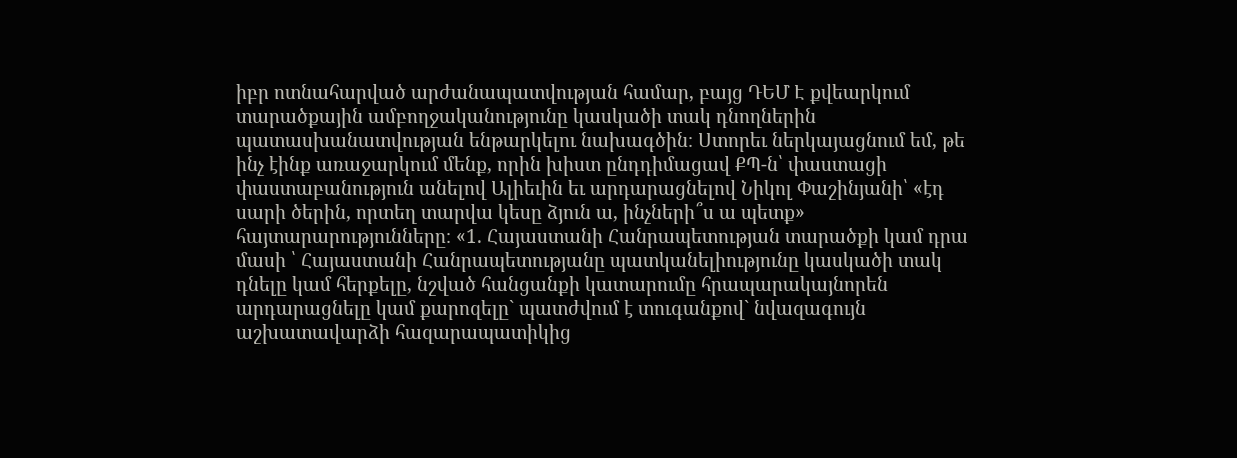իբր ոտնահարված արժանապատվության համար, բայց ԴԵՄ Է քվեարկում տարածքային ամբողջականությունը կասկածի տակ դնողներին պատասխանատվության ենթարկելու նախագծին։ Ստորեւ ներկայացնում եմ, թե ինչ էինք առաջարկում մենք, որին խիստ ընդդիմացավ ՔՊ-ն՝ փաստացի փաստաբանություն անելով Ալիեւին եւ արդարացնելով Նիկոլ Փաշինյանի՝ «էդ սարի ծերին, որտեղ տարվա կեսը ձյուն ա, ինչների՞ս ա պետք» հայտարարությունները։ «1. Հայաստանի Հանրապետության տարածքի կամ դրա մասի ՝ Հայաստանի Հանրապետությանը պատկանելիությունը կասկածի տակ դնելը կամ հերքելը, նշված հանցանքի կատարումը հրապարակայնորեն արդարացնելը կամ քարոզելը` պատժվում է տուգանքով` նվազագույն աշխատավարձի հազարապատիկից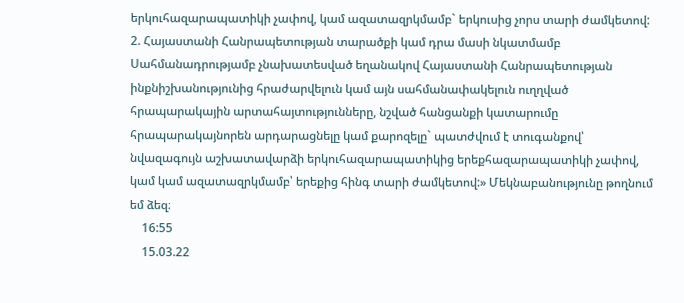երկուհազարապատիկի չափով, կամ ազատազրկմամբ` երկուսից չորս տարի ժամկետով: 2. Հայաստանի Հանրապետության տարածքի կամ դրա մասի նկատմամբ Սահմանադրությամբ չնախատեսված եղանակով Հայաստանի Հանրապետության ինքնիշխանությունից հրաժարվելուն կամ այն սահմանափակելուն ուղղված հրապարակային արտահայտությունները, նշված հանցանքի կատարումը հրապարակայնորեն արդարացնելը կամ քարոզելը` պատժվում է տուգանքով՝ նվազագույն աշխատավարձի երկուհազարապատիկից երեքհազարապատիկի չափով, կամ կամ ազատազրկմամբ՝ երեքից հինգ տարի ժամկետով:» Մեկնաբանությունը թողնում եմ ձեզ։
    16:55
    15.03.22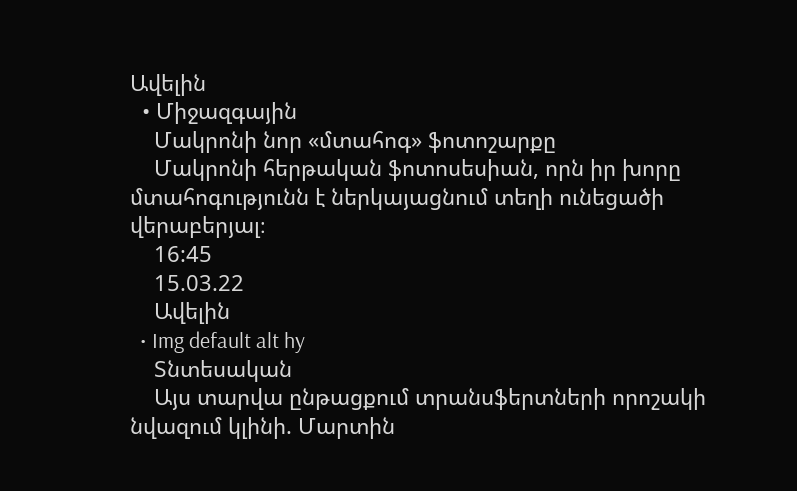Ավելին
  • Միջազգային
    Մակրոնի նոր «մտահոգ» ֆոտոշարքը
    Մակրոնի հերթական ֆոտոսեսիան, որն իր խորը մտահոգությունն է ներկայացնում տեղի ունեցածի վերաբերյալ։
    16:45
    15.03.22
    Ավելին
  • Img default alt hy
    Տնտեսական
    Այս տարվա ընթացքում տրանսֆերտների որոշակի նվազում կլինի. Մարտին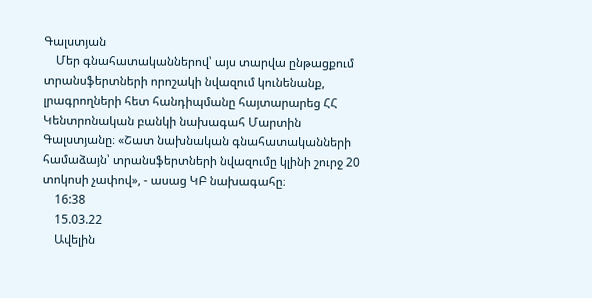Գալստյան
    Մեր գնահատականներով՝ այս տարվա ընթացքում տրանսֆերտների որոշակի նվազում կունենանք, լրագրողների հետ հանդիպմանը հայտարարեց ՀՀ Կենտրոնական բանկի նախագահ Մարտին Գալստյանը։ «Շատ նախնական գնահատականների համաձայն՝ տրանսֆերտների նվազումը կլինի շուրջ 20 տոկոսի չափով», - ասաց ԿԲ նախագահը։
    16:38
    15.03.22
    Ավելին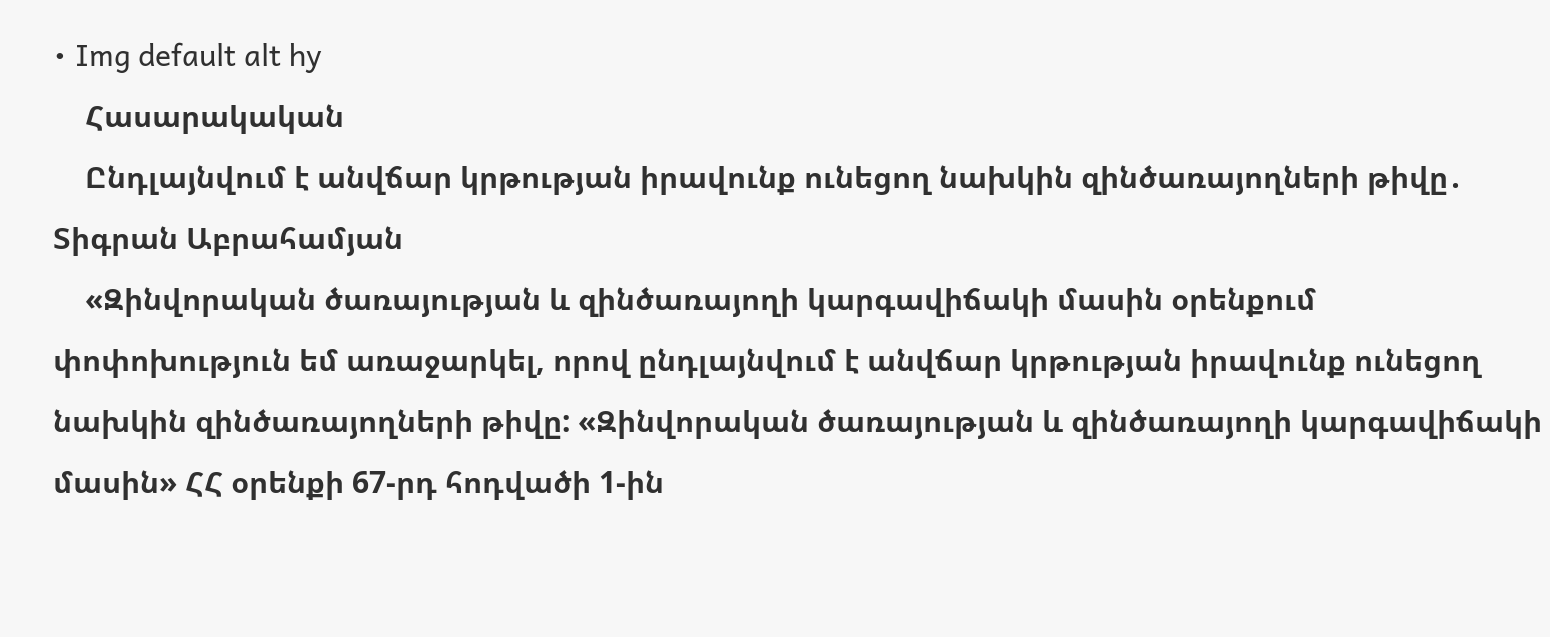• Img default alt hy
    Հասարակական
    Ընդլայնվում է անվճար կրթության իրավունք ունեցող նախկին զինծառայողների թիվը․ Տիգրան Աբրահամյան
    «Զինվորական ծառայության և զինծառայողի կարգավիճակի մասին օրենքում փոփոխություն եմ առաջարկել, որով ընդլայնվում է անվճար կրթության իրավունք ունեցող նախկին զինծառայողների թիվը: «Զինվորական ծառայության և զինծառայողի կարգավիճակի մասին» ՀՀ օրենքի 67-րդ հոդվածի 1-ին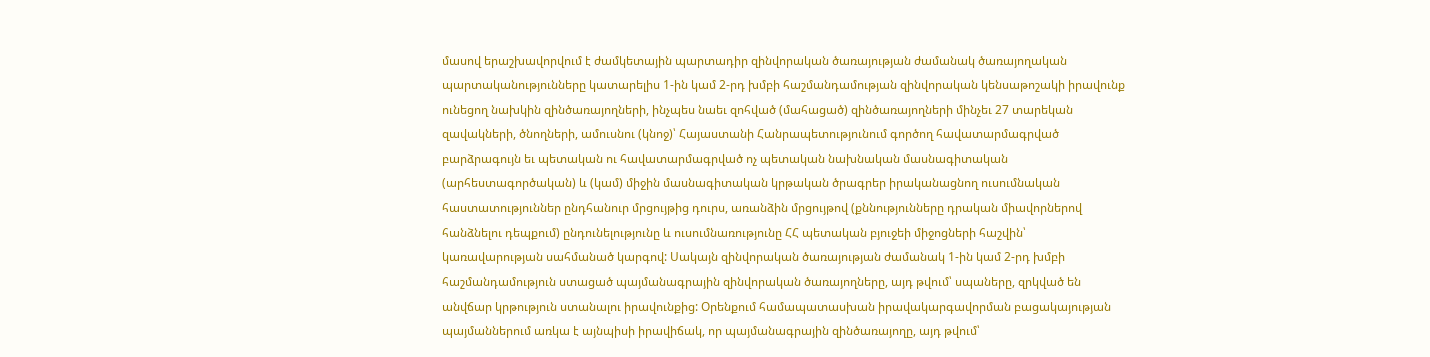մասով երաշխավորվում է ժամկետային պարտադիր զինվորական ծառայության ժամանակ ծառայողական պարտականությունները կատարելիս 1-ին կամ 2-րդ խմբի հաշմանդամության զինվորական կենսաթոշակի իրավունք ունեցող նախկին զինծառայողների, ինչպես նաեւ զոհված (մահացած) զինծառայողների մինչեւ 27 տարեկան զավակների, ծնողների, ամուսնու (կնոջ)՝ Հայաստանի Հանրապետությունում գործող հավատարմագրված բարձրագույն եւ պետական ու հավատարմագրված ոչ պետական նախնական մասնագիտական (արհեստագործական) և (կամ) միջին մասնագիտական կրթական ծրագրեր իրականացնող ուսումնական հաստատություններ ընդհանուր մրցույթից դուրս, առանձին մրցույթով (քննությունները դրական միավորներով հանձնելու դեպքում) ընդունելությունը և ուսումնառությունը ՀՀ պետական բյուջեի միջոցների հաշվին՝ կառավարության սահմանած կարգով: Սակայն զինվորական ծառայության ժամանակ 1-ին կամ 2-րդ խմբի հաշմանդամություն ստացած պայմանագրային զինվորական ծառայողները, այդ թվում՝ սպաները, զրկված են անվճար կրթություն ստանալու իրավունքից: Օրենքում համապատասխան իրավակարգավորման բացակայության պայմաններում առկա է այնպիսի իրավիճակ, որ պայմանագրային զինծառայողը, այդ թվում՝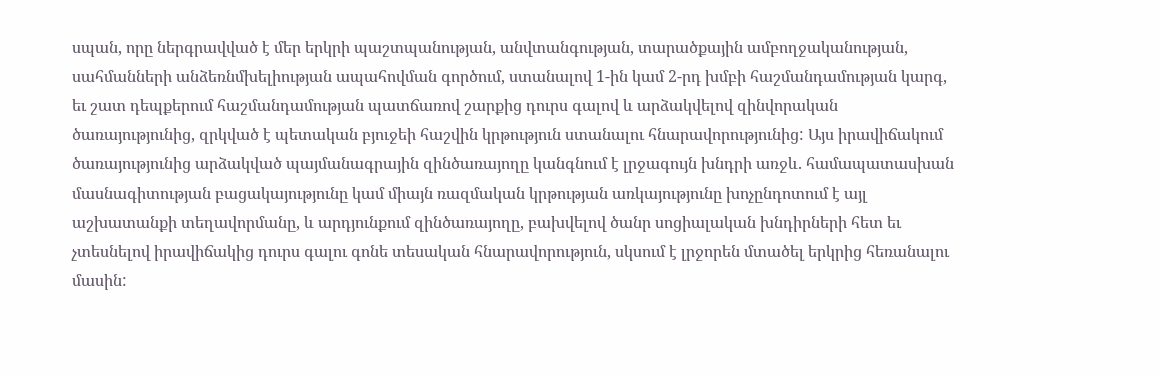սպան, որը ներգրավված է մեր երկրի պաշտպանության, անվտանգության, տարածքային ամբողջականության, սահմանների անձեռնմխելիության ապահովման գործում, ստանալով 1-ին կամ 2-րդ խմբի հաշմանդամության կարգ, եւ շատ դեպքերում հաշմանդամության պատճառով շարքից դուրս գալով և արձակվելով զինվորական ծառայությունից, զրկված է պետական բյուջեի հաշվին կրթություն ստանալու հնարավորությունից: Այս իրավիճակում ծառայությունից արձակված պայմանագրային զինծառայողը կանգնում է լրջագույն խնդրի առջև. համապատասխան մասնագիտության բացակայությունը կամ միայն ռազմական կրթության առկայությունը խոչընդոտում է այլ աշխատանքի տեղավորմանը, և արդյունքում զինծառայողը, բախվելով ծանր սոցիալական խնդիրների հետ եւ չտեսնելով իրավիճակից դուրս գալու գոնե տեսական հնարավորություն, սկսում է լրջորեն մտածել երկրից հեռանալու մասին: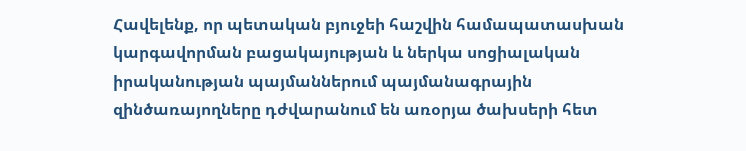Հավելենք, որ պետական բյուջեի հաշվին համապատասխան կարգավորման բացակայության և ներկա սոցիալական իրականության պայմաններում պայմանագրային զինծառայողները դժվարանում են առօրյա ծախսերի հետ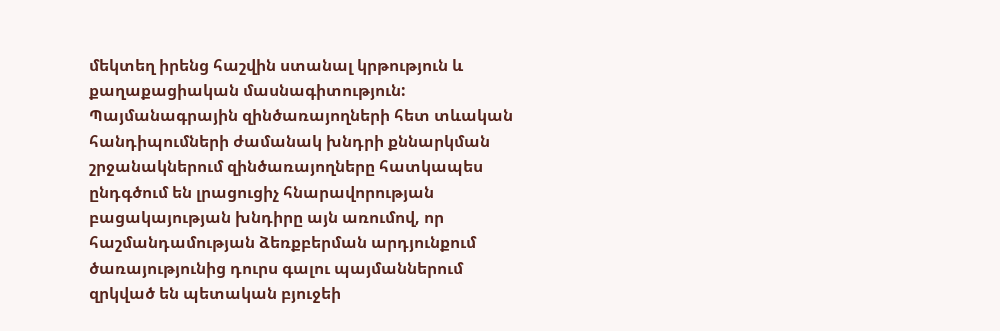մեկտեղ իրենց հաշվին ստանալ կրթություն և քաղաքացիական մասնագիտություն: Պայմանագրային զինծառայողների հետ տևական հանդիպումների ժամանակ խնդրի քննարկման շրջանակներում զինծառայողները հատկապես ընդգծում են լրացուցիչ հնարավորության բացակայության խնդիրը այն առումով, որ հաշմանդամության ձեռքբերման արդյունքում ծառայությունից դուրս գալու պայմաններում զրկված են պետական բյուջեի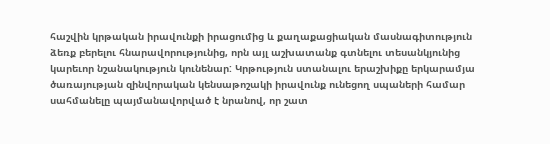հաշվին կրթական իրավունքի իրացումից և քաղաքացիական մասնագիտություն ձեռք բերելու հնարավորությունից, որն այլ աշխատանք գտնելու տեսանկյունից կարեւոր նշանակություն կունենար: Կրթություն ստանալու երաշխիքը երկարամյա ծառայության զինվորական կենսաթոշակի իրավունք ունեցող սպաների համար սահմանելը պայմանավորված է նրանով, որ շատ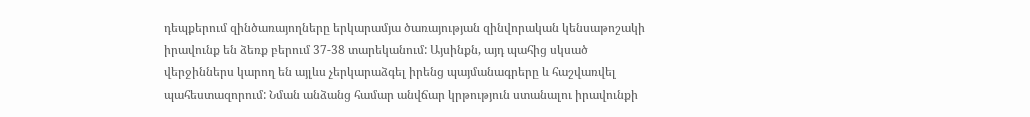դեպքերում զինծառայողները երկարամյա ծառայության զինվորական կենսաթոշակի իրավունք են ձեռք բերում 37-38 տարեկանում: Այսինքն, այդ պահից սկսած վերջիններս կարող են այլևս չերկարաձգել իրենց պայմանագրերը և հաշվառվել պահեստազորում: Նման անձանց համար անվճար կրթություն ստանալու իրավունքի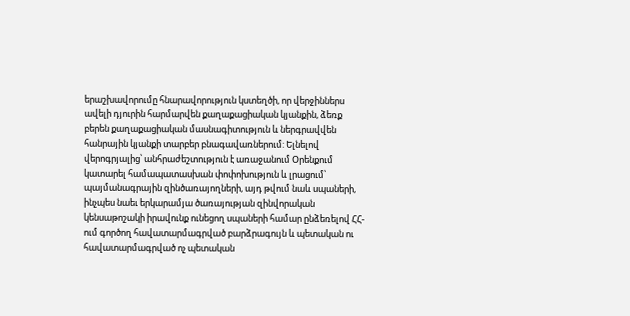երաշխավորումը հնարավորություն կստեղծի, որ վերջիններս ավելի դյուրին հարմարվեն քաղաքացիական կյանքին, ձեռք բերեն քաղաքացիական մասնագիտություն և ներգրավվեն հանրային կյանքի տարբեր բնագավառներում: Ելնելով վերոգրյալից՝ անհրաժեշտություն է առաջանում Օրենքում կատարել համապատասխան փոփոխություն և լրացում՝ պայմանագրային զինծառայողների, այդ թվում նաև սպաների, ինչպես նաեւ երկարամյա ծառայության զինվորական կենսաթոշակի իրավունք ունեցող սպաների համար ընձեռելով ՀՀ-ում գործող հավատարմագրված բարձրագույն և պետական ու հավատարմագրված ոչ պետական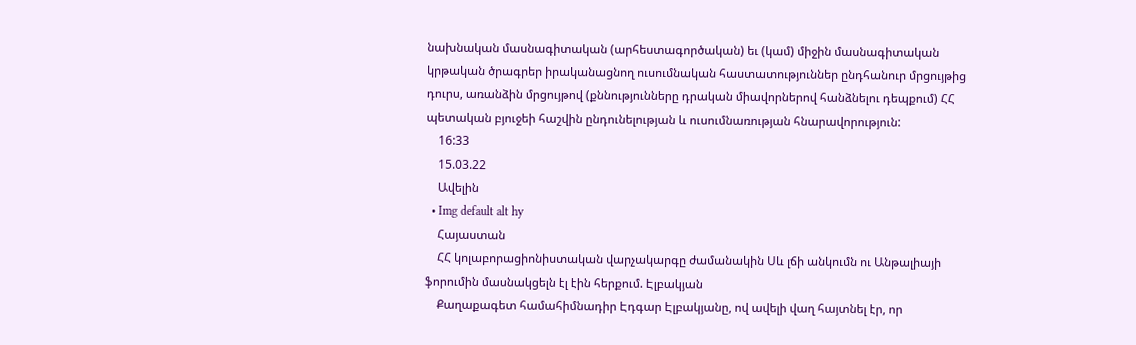նախնական մասնագիտական (արհեստագործական) եւ (կամ) միջին մասնագիտական կրթական ծրագրեր իրականացնող ուսումնական հաստատություններ ընդհանուր մրցույթից դուրս, առանձին մրցույթով (քննությունները դրական միավորներով հանձնելու դեպքում) ՀՀ պետական բյուջեի հաշվին ընդունելության և ուսումնառության հնարավորություն:
    16:33
    15.03.22
    Ավելին
  • Img default alt hy
    Հայաստան
    ՀՀ կոլաբորացիոնիստական վարչակարգը ժամանակին Սև լճի անկումն ու Անթալիայի ֆորումին մասնակցելն էլ էին հերքում. Էլբակյան
    Քաղաքագետ համահիմնադիր Էդգար Էլբակյանը, ով ավելի վաղ հայտնել էր, որ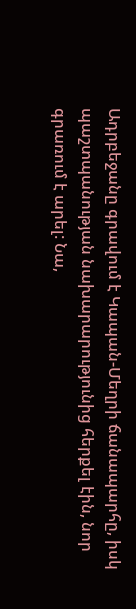Ադրբեջանը գրավում է Կապան-Մեղրի ճանապարհը, իսկ պաշտպանության նախարարությունից հերքել էին, նոր գրառում է արել: Նա,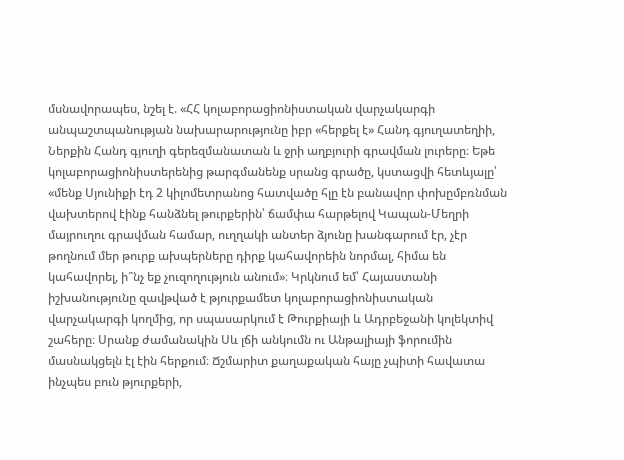մսնավորապես, նշել է. «ՀՀ կոլաբորացիոնիստական վարչակարգի անպաշտպանության նախարարությունը իբր «հերքել է» Հանդ գյուղատեղիի, Ներքին Հանդ գյուղի գերեզմանատան և ջրի աղբյուրի գրավման լուրերը։ Եթե կոլաբորացիոնիստերենից թարգմանենք սրանց գրածը, կստացվի հետևյալը՝ «մենք Սյունիքի էդ 2 կիլոմետրանոց հատվածը հլը էն բանավոր փոխըմբռնման վախտերով էինք հանձնել թուրքերին՝ ճամփա հարթելով Կապան-Մեղրի մայրուղու գրավման համար, ուղղակի անտեր ձյունը խանգարում էր, չէր թողնում մեր թուրք ախպերները դիրք կահավորեին նորմալ, հիմա են կահավորել, ի՞նչ եք չուզողություն անում»։ Կրկնում եմ՝ Հայաստանի իշխանությունը զավթված է թյուրքամետ կոլաբորացիոնիստական վարչակարգի կողմից, որ սպասարկում է Թուրքիայի և Ադրբեջանի կոլեկտիվ շահերը։ Սրանք ժամանակին Սև լճի անկումն ու Անթալիայի ֆորումին մասնակցելն էլ էին հերքում։ Ճշմարիտ քաղաքական հայը չպիտի հավատա ինչպես բուն թյուրքերի,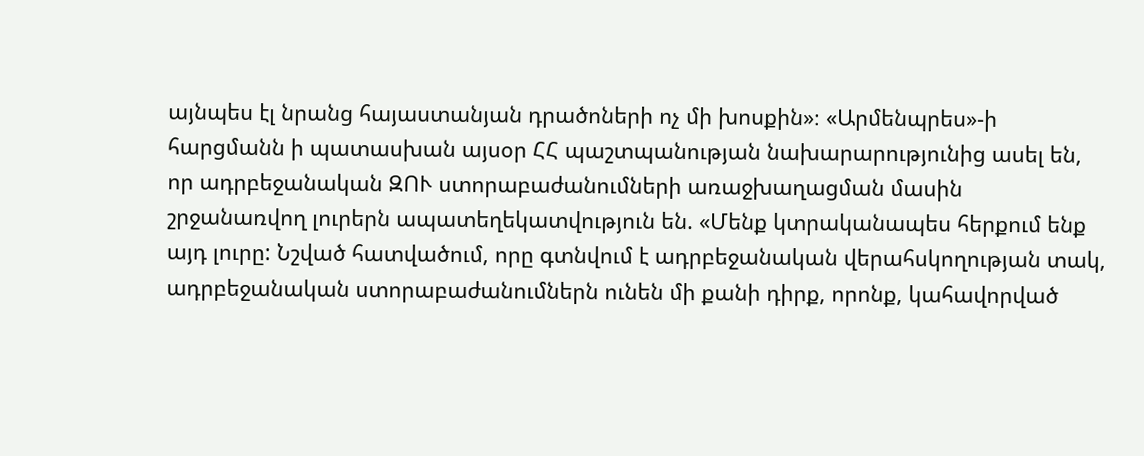այնպես էլ նրանց հայաստանյան դրածոների ոչ մի խոսքին»։ «Արմենպրես»-ի հարցմանն ի պատասխան այսօր ՀՀ պաշտպանության նախարարությունից ասել են, որ ադրբեջանական ԶՈՒ ստորաբաժանումների առաջխաղացման մասին շրջանառվող լուրերն ապատեղեկատվություն են. «Մենք կտրականապես հերքում ենք այդ լուրը: Նշված հատվածում, որը գտնվում է ադրբեջանական վերահսկողության տակ, ադրբեջանական ստորաբաժանումներն ունեն մի քանի դիրք, որոնք, կահավորված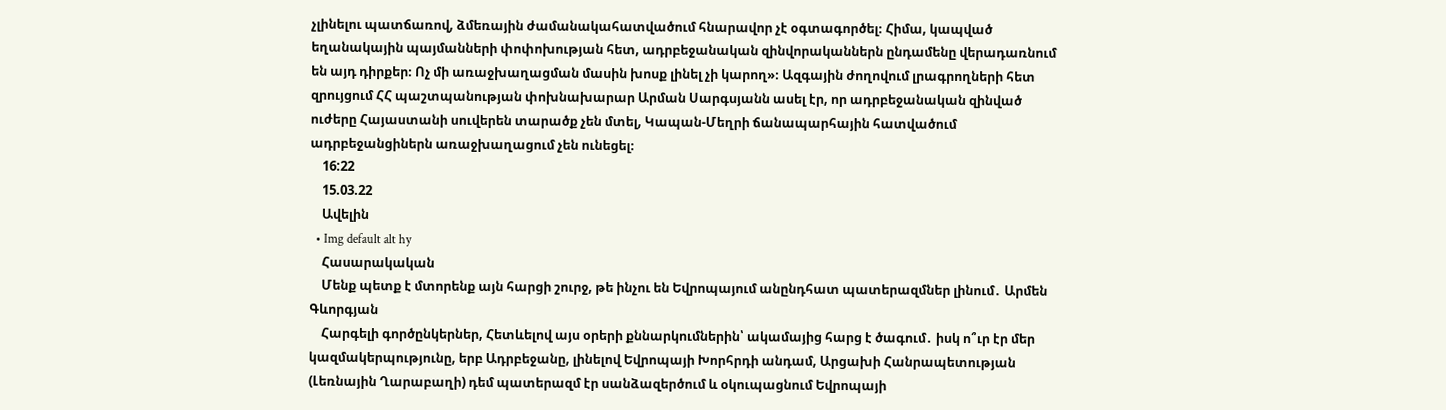չլինելու պատճառով, ձմեռային ժամանակահատվածում հնարավոր չէ օգտագործել։ Հիմա, կապված եղանակային պայմանների փոփոխության հետ, ադրբեջանական զինվորականներն ընդամենը վերադառնում են այդ դիրքեր։ Ոչ մի առաջխաղացման մասին խոսք լինել չի կարող»։ Ազգային ժողովում լրագրողների հետ զրույցում ՀՀ պաշտպանության փոխնախարար Արման Սարգսյանն ասել էր, որ ադրբեջանական զինված ուժերը Հայաստանի սուվերեն տարածք չեն մտել, Կապան-Մեղրի ճանապարհային հատվածում ադրբեջանցիներն առաջխաղացում չեն ունեցել։
    16:22
    15.03.22
    Ավելին
  • Img default alt hy
    Հասարակական
    Մենք պետք է մտորենք այն հարցի շուրջ, թե ինչու են Եվրոպայում անընդհատ պատերազմներ լինում․ Արմեն Գևորգյան
    Հարգելի գործընկերներ, Հետևելով այս օրերի քննարկումներին՝ ակամայից հարց է ծագում․ իսկ ո՞ւր էր մեր կազմակերպությունը, երբ Ադրբեջանը, լինելով Եվրոպայի Խորհրդի անդամ, Արցախի Հանրապետության (Լեռնային Ղարաբաղի) դեմ պատերազմ էր սանձազերծում և օկուպացնում Եվրոպայի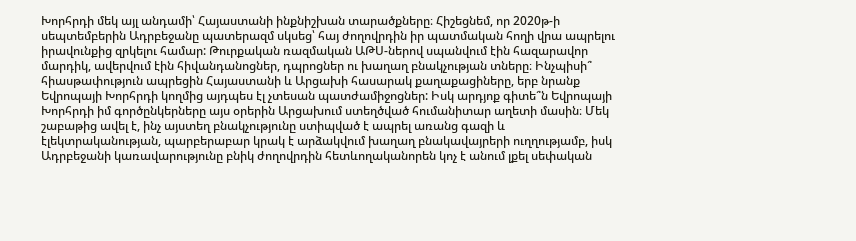Խորհրդի մեկ այլ անդամի՝ Հայաստանի ինքնիշխան տարածքները։ Հիշեցնեմ, որ 2020թ-ի սեպտեմբերին Ադրբեջանը պատերազմ սկսեց՝ հայ ժողովրդին իր պատմական հողի վրա ապրելու իրավունքից զրկելու համար: Թուրքական ռազմական ԱԹՍ-ներով սպանվում էին հազարավոր մարդիկ, ավերվում էին հիվանդանոցներ, դպրոցներ ու խաղաղ բնակչության տները։ Ինչպիսի՞ հիասթափություն ապրեցին Հայաստանի և Արցախի հասարակ քաղաքացիները, երբ նրանք Եվրոպայի Խորհրդի կողմից այդպես էլ չտեսան պատժամիջոցներ: Իսկ արդյոք գիտե՞ն Եվրոպայի Խորհրդի իմ գործընկերները այս օրերին Արցախում ստեղծված հումանիտար աղետի մասին։ Մեկ շաբաթից ավել է, ինչ այստեղ բնակչությունը ստիպված է ապրել առանց գազի և էլեկտրականության, պարբերաբար կրակ է արձակվում խաղաղ բնակավայրերի ուղղությամբ, իսկ Ադրբեջանի կառավարությունը բնիկ ժողովրդին հետևողականորեն կոչ է անում լքել սեփական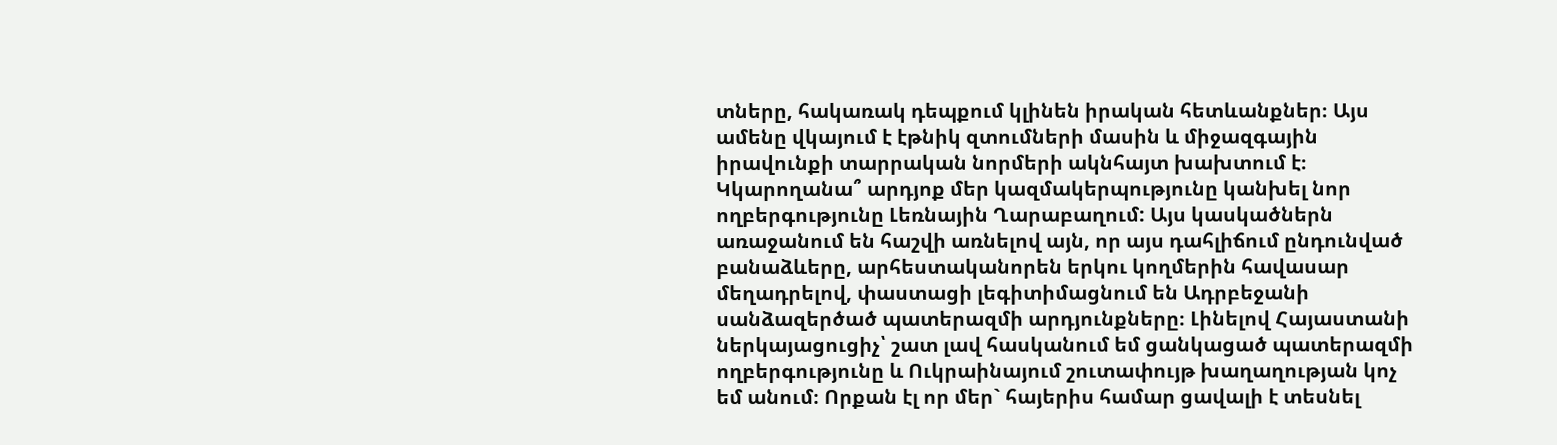տները, հակառակ դեպքում կլինեն իրական հետևանքներ։ Այս ամենը վկայում է էթնիկ զտումների մասին և միջազգային իրավունքի տարրական նորմերի ակնհայտ խախտում է։ Կկարողանա՞ արդյոք մեր կազմակերպությունը կանխել նոր ողբերգությունը Լեռնային Ղարաբաղում: Այս կասկածներն առաջանում են հաշվի առնելով այն, որ այս դահլիճում ընդունված բանաձևերը, արհեստականորեն երկու կողմերին հավասար մեղադրելով, փաստացի լեգիտիմացնում են Ադրբեջանի սանձազերծած պատերազմի արդյունքները։ Լինելով Հայաստանի ներկայացուցիչ՝ շատ լավ հասկանում եմ ցանկացած պատերազմի ողբերգությունը և Ուկրաինայում շուտափույթ խաղաղության կոչ եմ անում։ Որքան էլ որ մեր` հայերիս համար ցավալի է տեսնել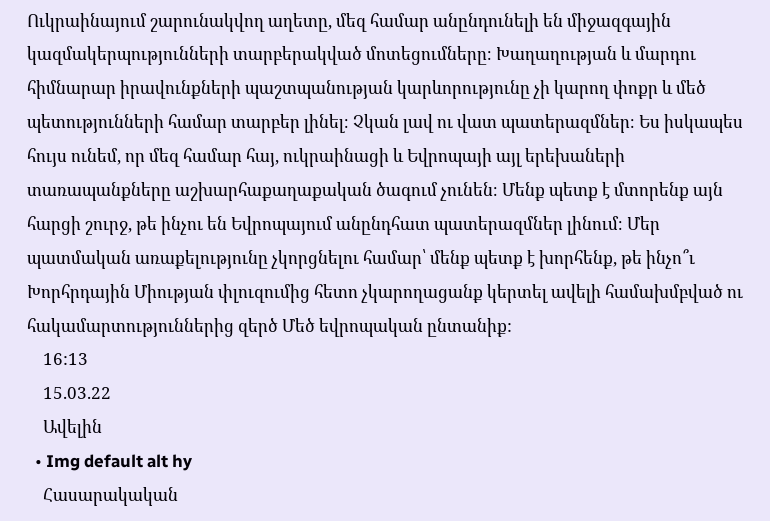Ուկրաինայում շարունակվող աղետը, մեզ համար անընդունելի են միջազգային կազմակերպությունների տարբերակված մոտեցումները։ Խաղաղության և մարդու հիմնարար իրավունքների պաշտպանության կարևորությունը չի կարող փոքր և մեծ պետությունների համար տարբեր լինել։ Չկան լավ ու վատ պատերազմներ։ Ես իսկապես հույս ունեմ, որ մեզ համար հայ, ուկրաինացի և Եվրոպայի այլ երեխաների տառապանքները աշխարհաքաղաքական ծագում չունեն։ Մենք պետք է մտորենք այն հարցի շուրջ, թե ինչու են Եվրոպայում անընդհատ պատերազմներ լինում։ Մեր պատմական առաքելությունը չկորցնելու համար՝ մենք պետք է խորհենք, թե ինչո՞ւ Խորհրդային Միության փլուզումից հետո չկարողացանք կերտել ավելի համախմբված ու հակամարտություններից զերծ Մեծ եվրոպական ընտանիք:
    16:13
    15.03.22
    Ավելին
  • Img default alt hy
    Հասարակական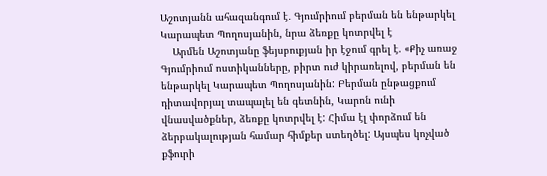Աշոտյանն ահազանգում է․ Գյումրիում բերման են ենթարկել Կարապետ Պողոսյանին, նրա ձեռքը կոտրվել է
    Արմեն Աշոտյանը ֆեյսբուքյան իր էջում գրել է. «Քիչ առաջ Գյումրիում ոստիկանները, բիրտ ուժ կիրառելով, բերման են ենթարկել Կարապետ Պողոսյանին: Բերման ընթացքում դիտավորյալ տապալել են գետնին, Կարոն ունի վնասվածքներ, ձեռքը կոտրվել է: Հիմա էլ փորձում են ձերբակալության համար հիմքեր ստեղծել: Այսպես կոչված քֆուրի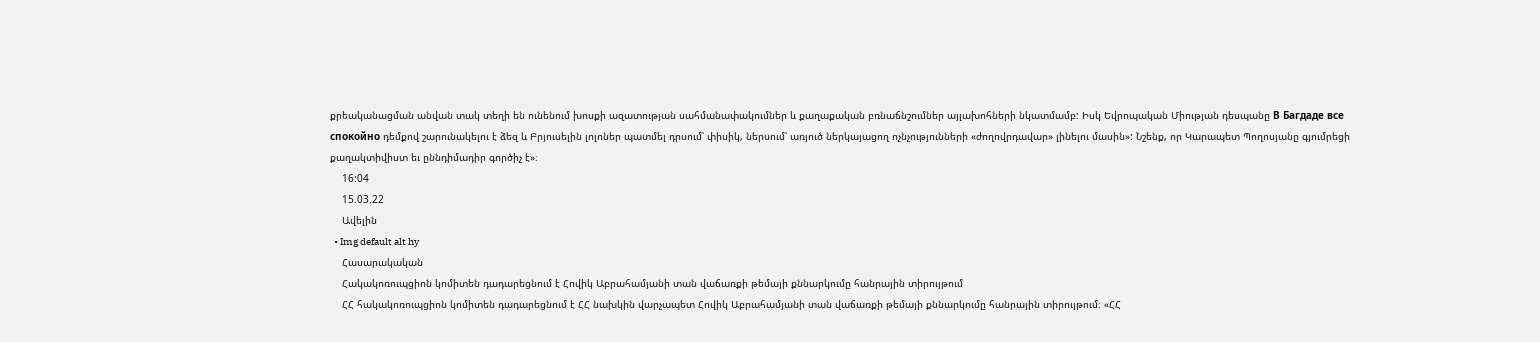քրեականացման անվան տակ տեղի են ունենում խոսքի ազատության սահմանափակումներ և քաղաքական բռնաճնշումներ այլախոհների նկատմամբ: Իսկ Եվրոպական Միության դեսպանը В Багдаде все спокойно դեմքով շարունակելու է ձեզ և Բրյուսելին լոլոներ պատմել դրսում՝ փիսիկ, ներսում՝ առյուծ ներկայացող ոչնչությունների «ժողովրդավար» լինելու մասին»: Նշենք, որ Կարապետ Պողոսյանը գյումրեցի քաղակտիվիստ եւ ըննդիմադիր գործիչ է»։
    16:04
    15.03.22
    Ավելին
  • Img default alt hy
    Հասարակական
    Հակակոռուպցիոն կոմիտեն դադարեցնում է Հովիկ Աբրահամյանի տան վաճառքի թեմայի քննարկումը հանրային տիրույթում
    ՀՀ հակակոռուպցիոն կոմիտեն դադարեցնում է ՀՀ նախկին վարչապետ Հովիկ Աբրահամյանի տան վաճառքի թեմայի քննարկումը հանրային տիրույթում։ «ՀՀ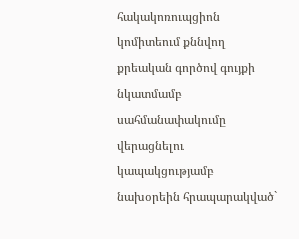հակակոռուպցիոն կոմիտեում քննվող քրեական գործով գույքի նկատմամբ սահմանափակումը վերացնելու կապակցությամբ նախօրեին հրապարակված`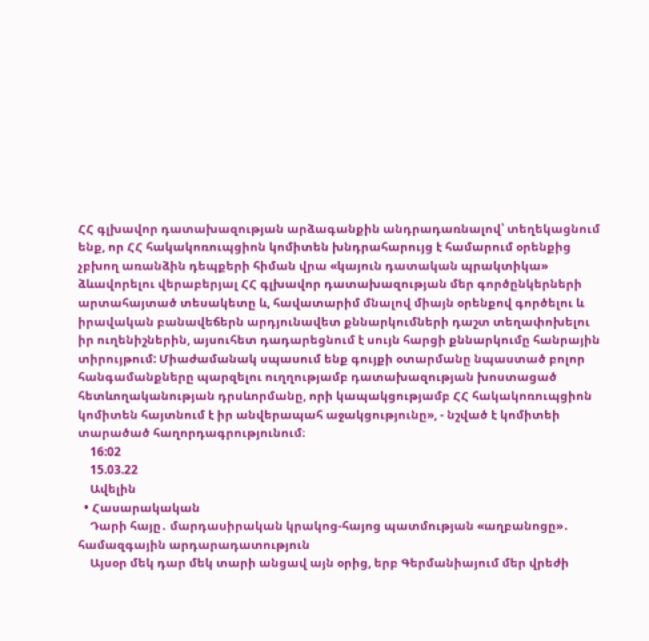ՀՀ գլխավոր դատախազության արձագանքին անդրադառնալով՝ տեղեկացնում ենք, որ ՀՀ հակակոռուպցիոն կոմիտեն խնդրահարույց է համարում օրենքից չբխող առանձին դեպքերի հիման վրա «կայուն դատական պրակտիկա» ձևավորելու վերաբերյալ ՀՀ գլխավոր դատախազության մեր գործընկերների արտահայտած տեսակետը և, հավատարիմ մնալով միայն օրենքով գործելու և իրավական բանավեճերն արդյունավետ քննարկումների դաշտ տեղափոխելու իր ուղենիշներին, այսուհետ դադարեցնում է սույն հարցի քննարկումը հանրային տիրույթում: Միաժամանակ սպասում ենք գույքի օտարմանը նպաստած բոլոր հանգամանքները պարզելու ուղղությամբ դատախազության խոստացած հետևողականության դրսևորմանը, որի կապակցությամբ ՀՀ հակակոռուպցիոն կոմիտեն հայտնում է իր անվերապահ աջակցությունը», - նշված է կոմիտեի տարածած հաղորդագրությունում։
    16:02
    15.03.22
    Ավելին
  • Հասարակական
    Դարի հայը․ մարդասիրական կրակոց-հայոց պատմության «աղբանոցը»․ համազգային արդարադատություն
    Այսօր մեկ դար մեկ տարի անցավ այն օրից, երբ Գերմանիայում մեր վրեժի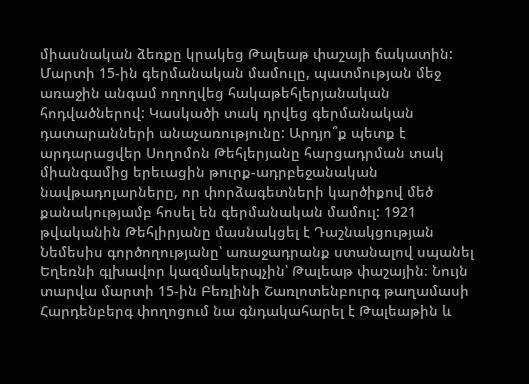միասնական ձեռքը կրակեց Թալեաթ փաշայի ճակատին: Մարտի 15-ին գերմանական մամուլը, պատմության մեջ առաջին անգամ ողողվեց հակաթեհլերյանական հոդվածներով: Կասկածի տակ դրվեց գերմանական դատարանների անաչառությունը: Արդյո՞ք պետք է արդարացվեր Սողոմոն Թեհլերյանը հարցադրման տակ միանգամից երեւացին թուրք-ադրբեջանական նավթադոլարները, որ փորձագետների կարծիքով մեծ քանակությամբ հոսել են գերմանական մամուլ: 1921 թվականին Թեհլիրյանը մասնակցել է Դաշնակցության Նեմեսիս գործողությանը՝ առաջադրանք ստանալով սպանել Եղեռնի գլխավոր կազմակերպչին՝ Թալեաթ փաշային։ Նույն տարվա մարտի 15-ին Բեռլինի Շառլոտենբուրգ թաղամասի Հարդենբերգ փողոցում նա գնդակահարել է Թալեաթին և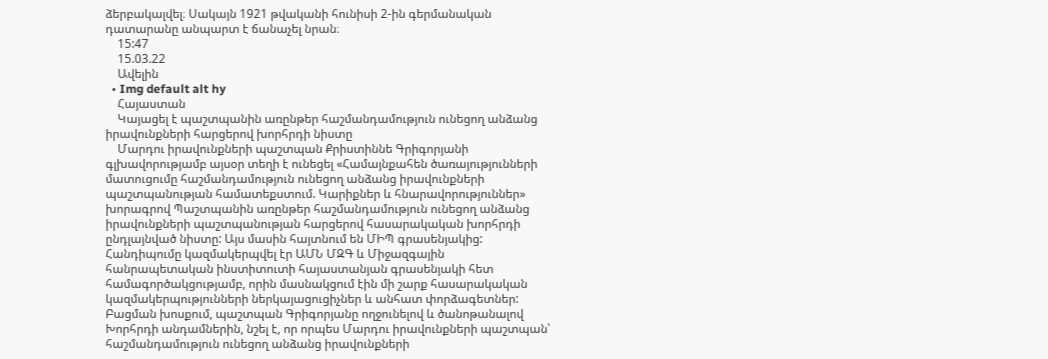ձերբակալվել։ Սակայն 1921 թվականի հունիսի 2-ին գերմանական դատարանը անպարտ է ճանաչել նրան։
    15:47
    15.03.22
    Ավելին
  • Img default alt hy
    Հայաստան
    Կայացել է պաշտպանին առընթեր հաշմանդամություն ունեցող անձանց իրավունքների հարցերով խորհրդի նիստը
    Մարդու իրավունքների պաշտպան Քրիստիննե Գրիգորյանի գլխավորությամբ այսօր տեղի է ունեցել «Համայնքահեն ծառայությունների մատուցումը հաշմանդամություն ունեցող անձանց իրավունքների պաշտպանության համատեքստում. Կարիքներ և հնարավորություններ» խորագրով Պաշտպանին առընթեր հաշմանդամություն ունեցող անձանց իրավունքների պաշտպանության հարցերով հասարակական խորհրդի ընդլայնված նիստը: Այս մասին հայտնում են ՄԻՊ գրասենյակից: Հանդիպումը կազմակերպվել էր ԱՄՆ ՄԶԳ և Միջազգային հանրապետական ինստիտուտի հայաստանյան գրասենյակի հետ համագործակցությամբ, որին մասնակցում էին մի շարք հասարակական կազմակերպությունների ներկայացուցիչներ և անհատ փորձագետներ: Բացման խոսքում, պաշտպան Գրիգորյանը ողջունելով և ծանոթանալով Խորհրդի անդամներին, նշել է, որ որպես Մարդու իրավունքների պաշտպան՝ հաշմանդամություն ունեցող անձանց իրավունքների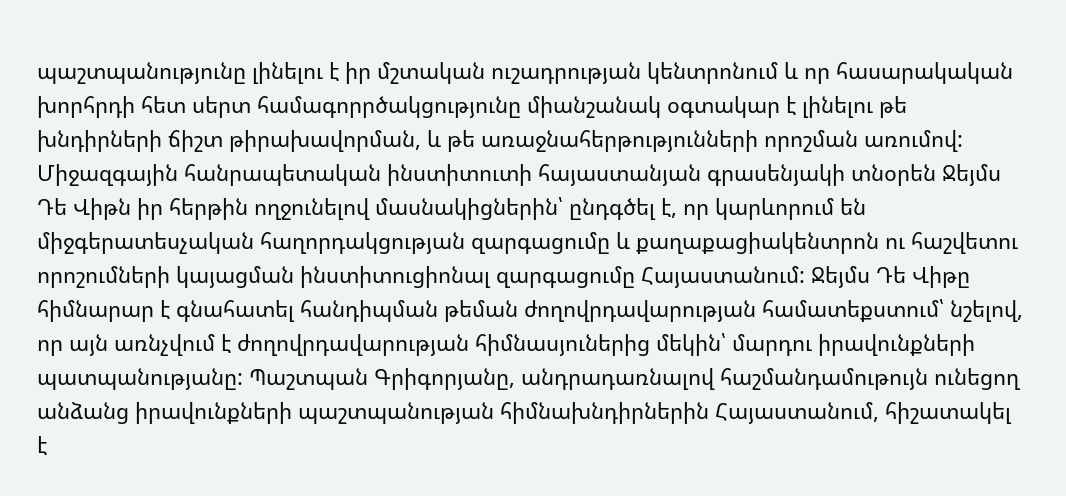պաշտպանությունը լինելու է իր մշտական ուշադրության կենտրոնում և որ հասարակական խորհրդի հետ սերտ համագորրծակցությունը միանշանակ օգտակար է լինելու թե խնդիրների ճիշտ թիրախավորման, և թե առաջնահերթությունների որոշման առումով: Միջազգային հանրապետական ինստիտուտի հայաստանյան գրասենյակի տնօրեն Ջեյմս Դե Վիթն իր հերթին ողջունելով մասնակիցներին՝ ընդգծել է, որ կարևորում են միջգերատեսչական հաղորդակցության զարգացումը և քաղաքացիակենտրոն ու հաշվետու որոշումների կայացման ինստիտուցիոնալ զարգացումը Հայաստանում: Ջեյմս Դե Վիթը հիմնարար է գնահատել հանդիպման թեման ժողովրդավարության համատեքստում՝ նշելով, որ այն առնչվում է ժողովրդավարության հիմնասյուներից մեկին՝ մարդու իրավունքների պատպանությանը: Պաշտպան Գրիգորյանը, անդրադառնալով հաշմանդամութույն ունեցող անձանց իրավունքների պաշտպանության հիմնախնդիրներին Հայաստանում, հիշատակել է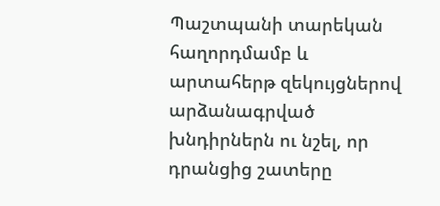Պաշտպանի տարեկան հաղորդմամբ և արտահերթ զեկույցներով արձանագրված խնդիրներն ու նշել, որ դրանցից շատերը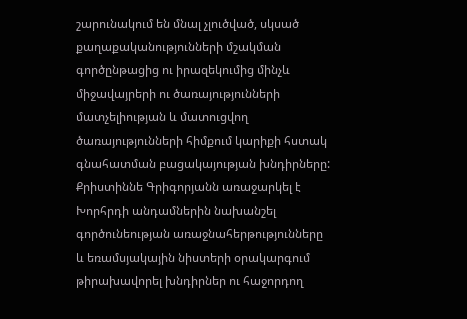շարունակում են մնալ չլուծված, սկսած քաղաքականությունների մշակման գործընթացից ու իրազեկումից մինչև միջավայրերի ու ծառայությունների մատչելիության և մատուցվող ծառայությունների հիմքում կարիքի հստակ գնահատման բացակայության խնդիրները: Քրիստիննե Գրիգորյանն առաջարկել է Խորհրդի անդամներին նախանշել գործունեության առաջնահերթությունները և եռամսյակային նիստերի օրակարգում թիրախավորել խնդիրներ ու հաջորդող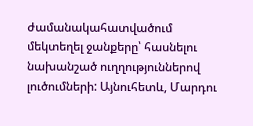ժամանակահատվածում մեկտեղել ջանքերը՝ հասնելու նախանշած ուղղություններով լուծումների: Այնուհետև, Մարդու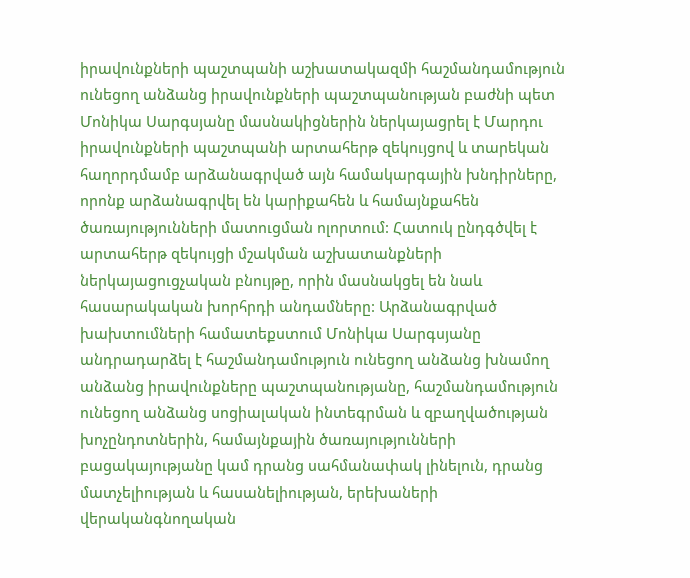իրավունքների պաշտպանի աշխատակազմի հաշմանդամություն ունեցող անձանց իրավունքների պաշտպանության բաժնի պետ Մոնիկա Սարգսյանը մասնակիցներին ներկայացրել է Մարդու իրավունքների պաշտպանի արտահերթ զեկույցով և տարեկան հաղորդմամբ արձանագրված այն համակարգային խնդիրները, որոնք արձանագրվել են կարիքահեն և համայնքահեն ծառայությունների մատուցման ոլորտում: Հատուկ ընդգծվել է արտահերթ զեկույցի մշակման աշխատանքների ներկայացուցչական բնույթը, որին մասնակցել են նաև հասարակական խորհրդի անդամները: Արձանագրված խախտումների համատեքստում Մոնիկա Սարգսյանը անդրադարձել է հաշմանդամություն ունեցող անձանց խնամող անձանց իրավունքները պաշտպանությանը, հաշմանդամություն ունեցող անձանց սոցիալական ինտեգրման և զբաղվածության խոչընդոտներին, համայնքային ծառայությունների բացակայությանը կամ դրանց սահմանափակ լինելուն, դրանց մատչելիության և հասանելիության, երեխաների վերականգնողական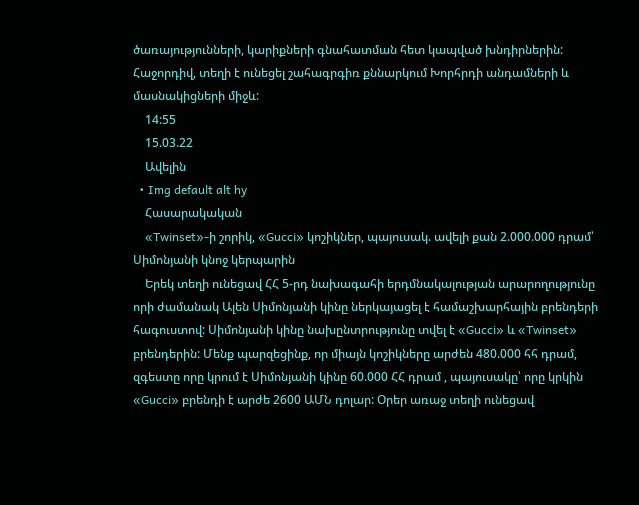ծառայությունների, կարիքների գնահատման հետ կապված խնդիրներին: Հաջորդիվ, տեղի է ունեցել շահագրգիռ քննարկում Խորհրդի անդամների և մասնակիցների միջև:
    14:55
    15.03.22
    Ավելին
  • Img default alt hy
    Հասարակական
    «Twinset»-ի շորիկ, «Gucci» կոշիկներ, պայուսակ. ավելի քան 2.000.000 դրամ՝ Սիմոնյանի կնոջ կերպարին
    Երեկ տեղի ունեցավ ՀՀ 5-րդ նախագահի երդմնակալության արարողությունը որի ժամանակ Ալեն Սիմոնյանի կինը ներկայացել է համաշխարհային բրենդերի հագուստով: Սիմոնյանի կինը նախընտրությունը տվել է «Gucci» և «Twinset» բրենդերին: Մենք պարզեցինք, որ միայն կոշիկները արժեն 480.000 հհ դրամ, զգեստը որը կրում է Սիմոնյանի կինը 60.000 ՀՀ դրամ , պայուսակը՝ որը կրկին «Gucci» բրենդի է արժե 2600 ԱՄՆ դոլար: Օրեր առաջ տեղի ունեցավ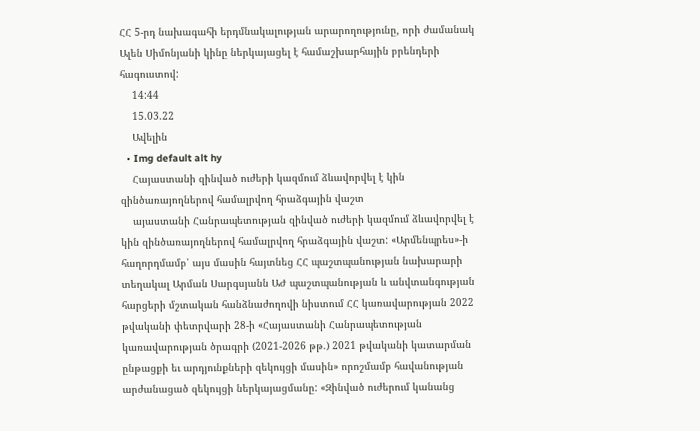ՀՀ 5-րդ նախագահի երդմնակալության արարողությունը, որի ժամանակ Ալեն Սիմոնյանի կինը ներկայացել է համաշխարհային բրենդերի հագուստով:
    14:44
    15.03.22
    Ավելին
  • Img default alt hy
    Հայաստանի զինված ուժերի կազմում ձևավորվել է կին զինծառայողներով համալրվող հրաձգային վաշտ
    այաստանի Հանրապետության զինված ուժերի կազմում ձևավորվել է կին զինծառայողներով համալրվող հրաձգային վաշտ: «Արմենպրես»-ի հաղորդմամբ՝ այս մասին հայտնեց ՀՀ պաշտպանության նախարարի տեղակալ Արման Սարգսյանն ԱԺ պաշտպանության և անվտանգության հարցերի մշտական հանձնաժողովի նիստում ՀՀ կառավարության 2022 թվականի փետրվարի 28-ի «Հայաստանի Հանրապետության կառավարության ծրագրի (2021-2026 թթ.) 2021 թվականի կատարման ընթացքի եւ արդյունքների զեկույցի մասին» որոշմամբ հավանության արժանացած զեկույցի ներկայացմանը: «Զինված ուժերում կանանց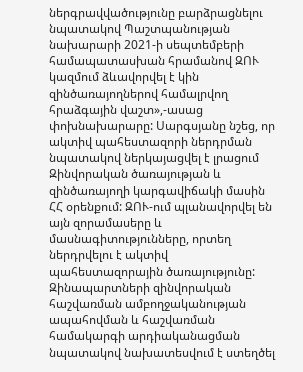ներգրավվածությունը բարձրացնելու նպատակով Պաշտպանության նախարարի 2021-ի սեպտեմբերի համապատասխան հրամանով ԶՈՒ կազմում ձևավորվել է կին զինծառայողներով համալրվող հրաձգային վաշտ»,-ասաց փոխնախարարը: Սարգսյանը նշեց, որ ակտիվ պահեստազորի ներդրման նպատակով ներկայացվել է լրացում Զինվորական ծառայության և զինծառայողի կարգավիճակի մասին ՀՀ օրենքում: ԶՈՒ-ում պլանավորվել են այն զորամասերը և մասնագիտությունները, որտեղ ներդրվելու է ակտիվ պահեստազորային ծառայությունը: Զինապարտների զինվորական հաշվառման ամբողջականության ապահովման և հաշվառման համակարգի արդիականացման նպատակով նախատեսվում է ստեղծել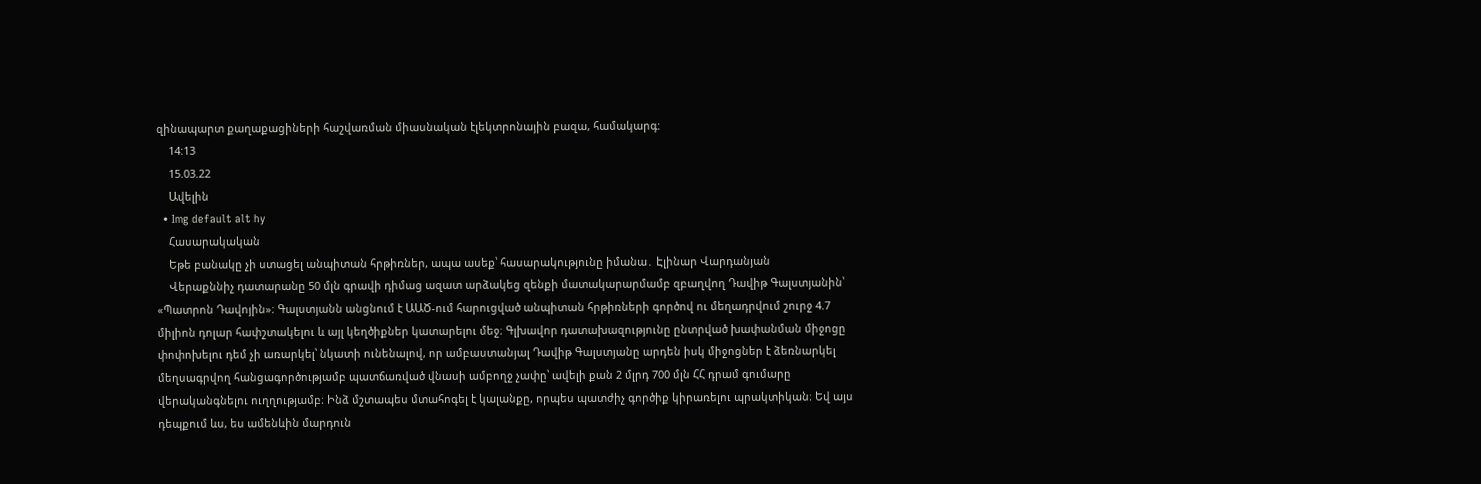զինապարտ քաղաքացիների հաշվառման միասնական էլեկտրոնային բազա, համակարգ:
    14:13
    15.03.22
    Ավելին
  • Img default alt hy
    Հասարակական
    Եթե բանակը չի ստացել անպիտան հրթիռներ, ապա ասեք՝ հասարակությունը իմանա․ Էլինար Վարդանյան
    Վերաքննիչ դատարանը 50 մլն գրավի դիմաց ազատ արձակեց զենքի մատակարարմամբ զբաղվող Դավիթ Գալստյանին՝ «Պատրոն Դավոյին»։ Գալստյանն անցնում է ԱԱԾ-ում հարուցված անպիտան հրթիռների գործով ու մեղադրվում շուրջ 4.7 միլիոն դոլար հափշտակելու և այլ կեղծիքներ կատարելու մեջ։ Գլխավոր դատախազությունը ընտրված խափանման միջոցը փոփոխելու դեմ չի առարկել՝ նկատի ունենալով, որ ամբաստանյալ Դավիթ Գալստյանը արդեն իսկ միջոցներ է ձեռնարկել մեղսագրվող հանցագործությամբ պատճառված վնասի ամբողջ չափը՝ ավելի քան 2 մլրդ 700 մլն ՀՀ դրամ գումարը վերականգնելու ուղղությամբ։ Ինձ մշտապես մտահոգել է կալանքը, որպես պատժիչ գործիք կիրառելու պրակտիկան։ Եվ այս դեպքում ևս, ես ամենևին մարդուն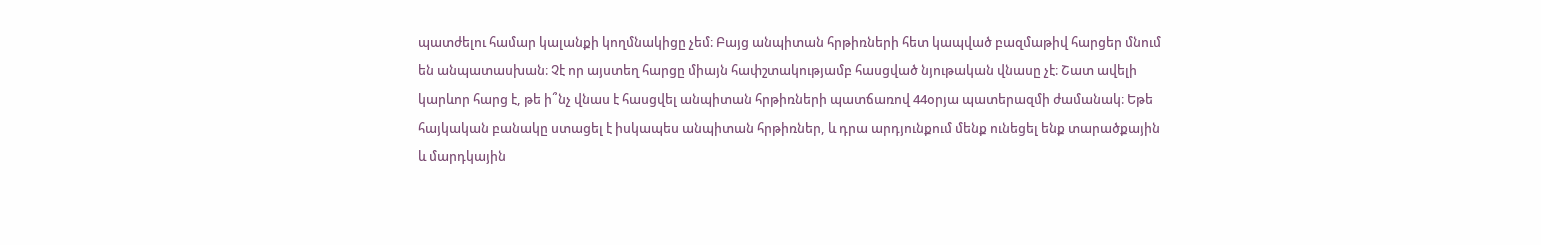պատժելու համար կալանքի կողմնակիցը չեմ։ Բայց անպիտան հրթիռների հետ կապված բազմաթիվ հարցեր մնում են անպատասխան։ Չէ որ այստեղ հարցը միայն հափշտակությամբ հասցված նյութական վնասը չէ։ Շատ ավելի կարևոր հարց է, թե ի՞նչ վնաս է հասցվել անպիտան հրթիռների պատճառով 44օրյա պատերազմի ժամանակ։ Եթե հայկական բանակը ստացել է իսկապես անպիտան հրթիռներ, և դրա արդյունքում մենք ունեցել ենք տարածքային և մարդկային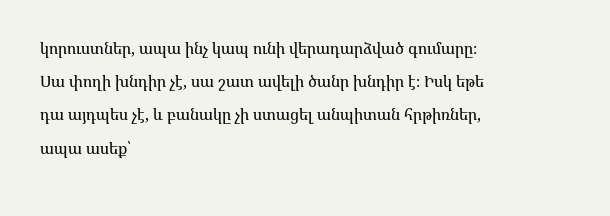կորուստներ, ապա ինչ կապ ունի վերադարձված գումարը։ Սա փողի խնդիր չէ, սա շատ ավելի ծանր խնդիր է։ Իսկ եթե դա այդպես չէ, և բանակը չի ստացել անպիտան հրթիռներ, ապա ասեք՝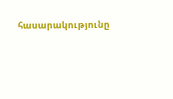հասարակությունը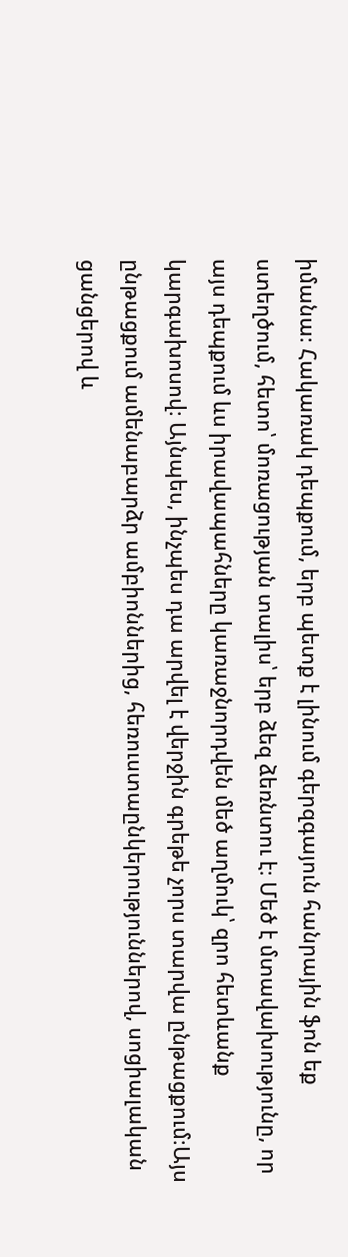իմանա։ Հակառակ դեպքում, երբ պետք է լինում գերզգայուն հանրային ֆոն եք ստեղծում, հետո՝ մոռացության տալիս՝ երբ ձեզ ձեռնտու է։ Մեծ է մտավախությունը, որ այս դեպքում ևս իրավապահները կառաջնորդվեն մեծ աղմուկ՝ զրո հետևանք կարգախոսով։ Այնպես, ինչպես դա արվել է վերջին գրեթե չորս տարվա ընթացքում։Այս ընթացքում ամենաբարձր ամբիոններից, հեռուստաընկերություններով, սոցիալական ցանցերով և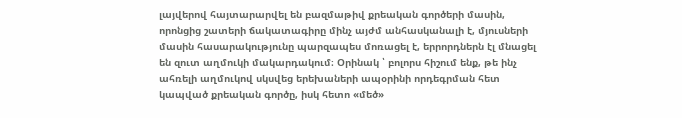լայվերով հայտարարվել են բազմաթիվ քրեական գործերի մասին, որոնցից շատերի ճակատագիրը մինչ այժմ անհասկանալի է, մյուսների մասին հասարակությունը պարզապես մոռացել է, երրորդներն էլ մնացել են զուտ աղմուկի մակարդակում։ Օրինակ ՝ բոլորս հիշում ենք, թե ինչ ահռելի աղմուկով սկսվեց երեխաների ապօրինի որդեգրման հետ կապված քրեական գործը, իսկ հետո «մեծ»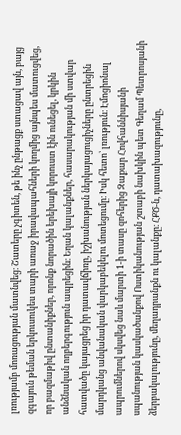լռությամբ մոռացության մատնվեց։ Շատերը չգիտեն, թե ինչ ընթացք ստացավ այն, բայց զգայուն թեման երկուսուկես տարի առաջ իրավապահների կողմից այնպես մատուցվեց, որ բազմաթիվ ընտանիքներ, որոնք նորածին երեխայի կորուստ էին ունեցել, կրկին անձնական ողբերգություն ապրեցին։ Եղան կալանքներ, հասարակության մի ստվար հատվածը կայացրեց իր դատավճիռը, իշխանության ներկայացուցիչները ընտրեցին մարդկանց անվանական վարկաբեկելու մոտեցումը։ Իսկ հետո՝ լռություն։ Էմոցիոնալ ապրումներով սկսվեց նաև մարտի 1-ի տասը զոհերից Զաքար Հովհաննիսյանի սպանության կասկածանքով Ոստիկանության շտաբի նախկին պետ Գեղամ Պետրոսյանի ձերբակալությունը, մեղադրանքն ու կալանքը։ ՀՔԾ-ն, դատախազությունը,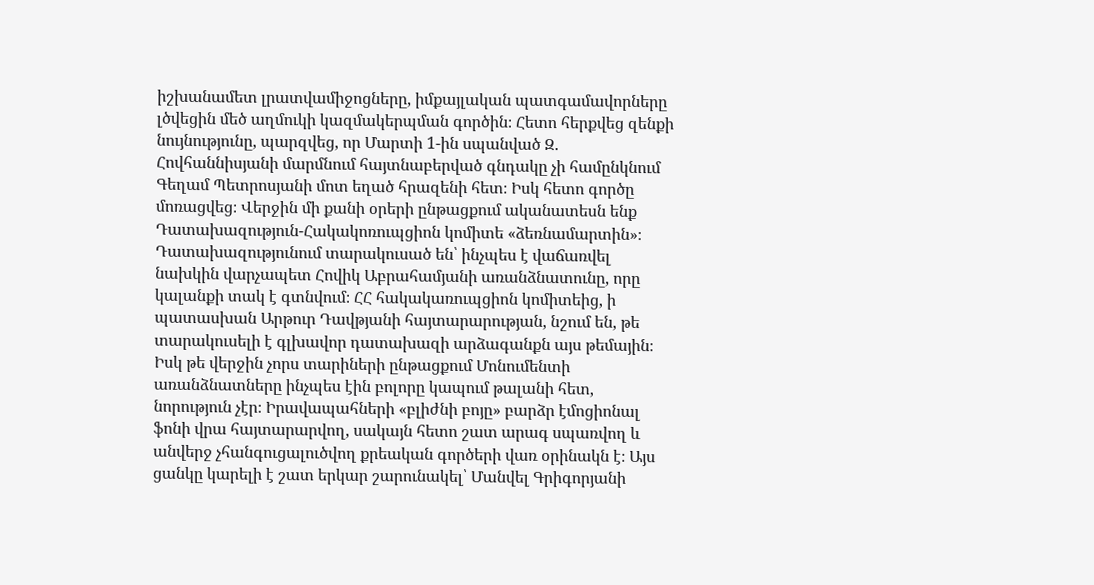իշխանամետ լրատվամիջոցները, իմքայլական պատգամավորները լծվեցին մեծ աղմուկի կազմակերպման գործին։ Հետո հերքվեց զենքի նույնությունը, պարզվեց, որ Մարտի 1-ին սպանված Զ. Հովհաննիսյանի մարմնում հայտնաբերված գնդակը չի համընկնում Գեղամ Պետրոսյանի մոտ եղած հրազենի հետ։ Իսկ հետո գործը մոռացվեց։ Վերջին մի քանի օրերի ընթացքում ականատեսն ենք Դատախազություն-Հակակոռուպցիոն կոմիտե «ձեռնամարտին»։ Դատախազությունում տարակուսած են՝ ինչպես է վաճառվել նախկին վարչապետ Հովիկ Աբրահամյանի առանձնատունը, որը կալանքի տակ է գտնվում։ ՀՀ հակակառուպցիոն կոմիտեից, ի պատասխան Արթուր Դավթյանի հայտարարության, նշում են, թե տարակուսելի է գլխավոր դատախազի արձագանքն այս թեմային։ Իսկ թե վերջին չորս տարիների ընթացքում Մոնումենտի առանձնատները ինչպես էին բոլորը կապում թալանի հետ, նորություն չէր։ Իրավապահների «բլիժնի բոյը» բարձր էմոցիոնալ ֆոնի վրա հայտարարվող, սակայն հետո շատ արագ սպառվող և անվերջ չհանգուցալուծվող քրեական գործերի վառ օրինակն է։ Այս ցանկը կարելի է շատ երկար շարունակել՝ Մանվել Գրիգորյանի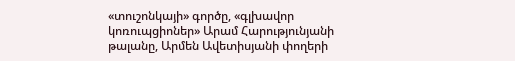«տուշոնկայի» գործը, «գլխավոր կոռուպցիոներ» Արամ Հարությունյանի թալանը, Արմեն Ավետիսյանի փողերի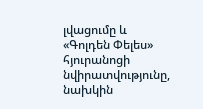լվացումը և «Գոլդեն Փելես» հյուրանոցի նվիրատվությունը, նախկին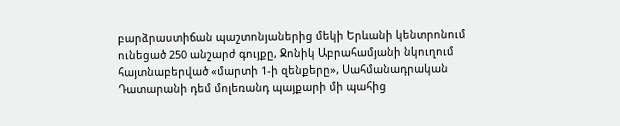բարձրաստիճան պաշտոնյաներից մեկի Երևանի կենտրոնում ունեցած 250 անշարժ գույքը, Ջոնիկ Աբրահամյանի նկուղում հայտնաբերված «մարտի 1-ի զենքերը», Սահմանադրական Դատարանի դեմ մոլեռանդ պայքարի մի պահից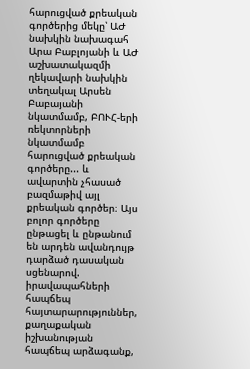հարուցված քրեական գործերից մեկը՝ ԱԺ նախկին նախագահ Արա Բաբլոյանի և ԱԺ աշխատակազմի ղեկավարի նախկին տեղակալ Արսեն Բաբայանի նկատմամբ, ԲՈՒՀ-երի ռեկտորների նկատմամբ հարուցված քրեական գործերը... և ավարտին չհասած բազմաթիվ այլ քրեական գործեր։ Այս բոլոր գործերը ընթացել և ընթանում են արդեն ավանդույթ դարձած դասական սցենարով. իրավապահների հապճեպ հայտարարություններ, քաղաքական իշխանության հապճեպ արձագանք,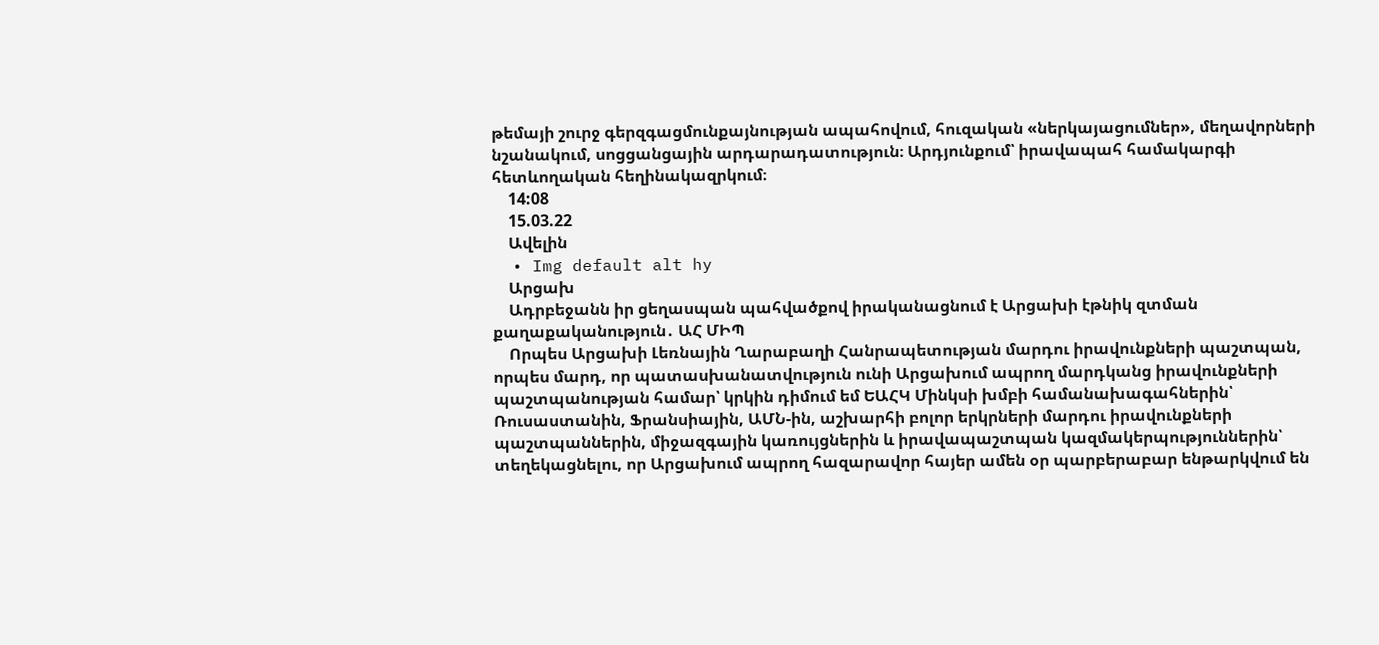թեմայի շուրջ գերզգացմունքայնության ապահովում, հուզական «ներկայացումներ», մեղավորների նշանակում, սոցցանցային արդարադատություն։ Արդյունքում՝ իրավապահ համակարգի հետևողական հեղինակազրկում։
    14:08
    15.03.22
    Ավելին
  • Img default alt hy
    Արցախ
    Ադրբեջանն իր ցեղասպան պահվածքով իրականացնում է Արցախի էթնիկ զտման քաղաքականություն․ ԱՀ ՄԻՊ
    Որպես Արցախի Լեռնային Ղարաբաղի Հանրապետության մարդու իրավունքների պաշտպան, որպես մարդ, որ պատասխանատվություն ունի Արցախում ապրող մարդկանց իրավունքների պաշտպանության համար՝ կրկին դիմում եմ ԵԱՀԿ Մինկսի խմբի համանախագահներին՝ Ռուսաստանին, Ֆրանսիային, ԱՄՆ-ին, աշխարհի բոլոր երկրների մարդու իրավունքների պաշտպաններին, միջազգային կառույցներին և իրավապաշտպան կազմակերպություններին՝ տեղեկացնելու, որ Արցախում ապրող հազարավոր հայեր ամեն օր պարբերաբար ենթարկվում են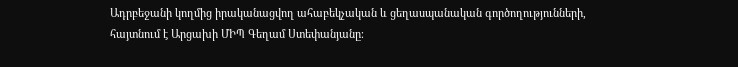Ադրբեջանի կողմից իրականացվող ահաբեկչական և ցեղասպանական գործողությունների, հայտնում է Արցախի ՄԻՊ Գեղամ Ստեփանյանը։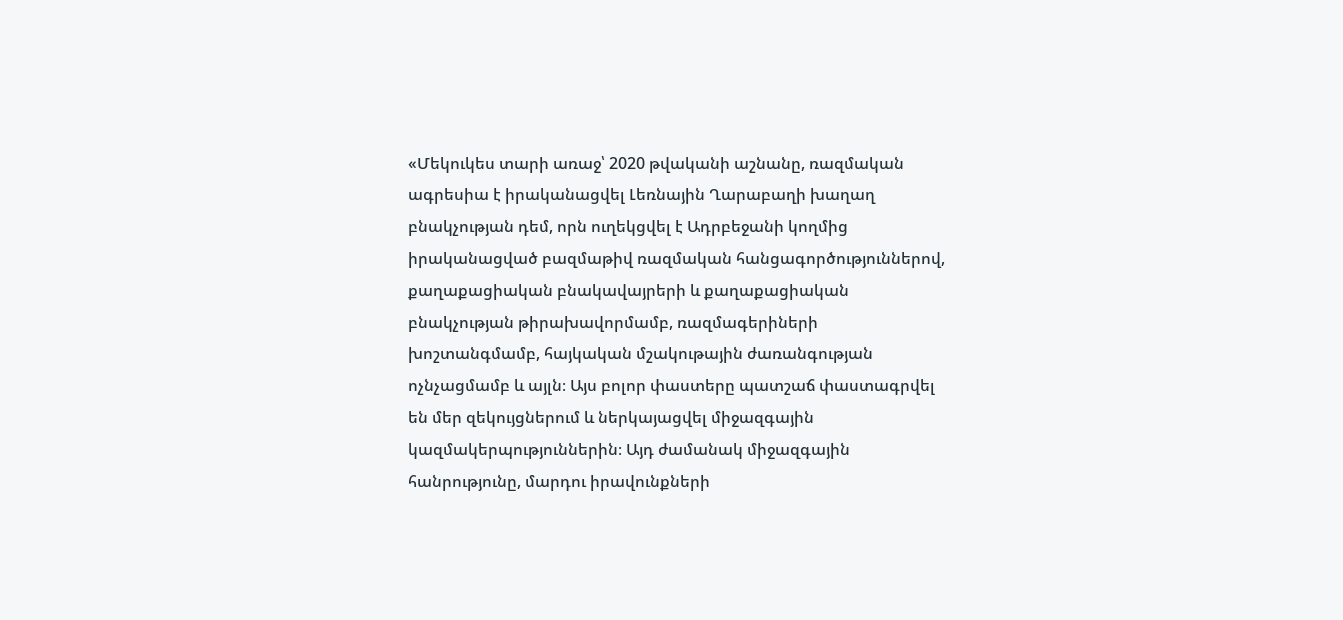«Մեկուկես տարի առաջ՝ 2020 թվականի աշնանը, ռազմական ագրեսիա է իրականացվել Լեռնային Ղարաբաղի խաղաղ բնակչության դեմ, որն ուղեկցվել է Ադրբեջանի կողմից իրականացված բազմաթիվ ռազմական հանցագործություններով, քաղաքացիական բնակավայրերի և քաղաքացիական բնակչության թիրախավորմամբ, ռազմագերիների խոշտանգմամբ, հայկական մշակութային ժառանգության ոչնչացմամբ և այլն։ Այս բոլոր փաստերը պատշաճ փաստագրվել են մեր զեկույցներում և ներկայացվել միջազգային կազմակերպություններին։ Այդ ժամանակ միջազգային հանրությունը, մարդու իրավունքների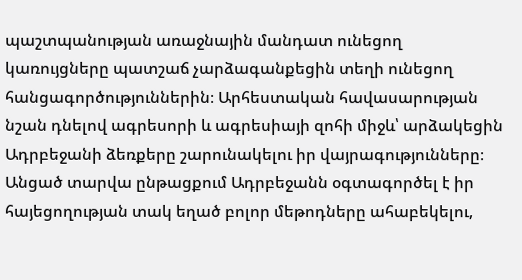պաշտպանության առաջնային մանդատ ունեցող կառույցները պատշաճ չարձագանքեցին տեղի ունեցող հանցագործություններին։ Արհեստական հավասարության նշան դնելով ագրեսորի և ագրեսիայի զոհի միջև՝ արձակեցին Ադրբեջանի ձեռքերը շարունակելու իր վայրագությունները։ Անցած տարվա ընթացքում Ադրբեջանն օգտագործել է իր հայեցողության տակ եղած բոլոր մեթոդները ահաբեկելու,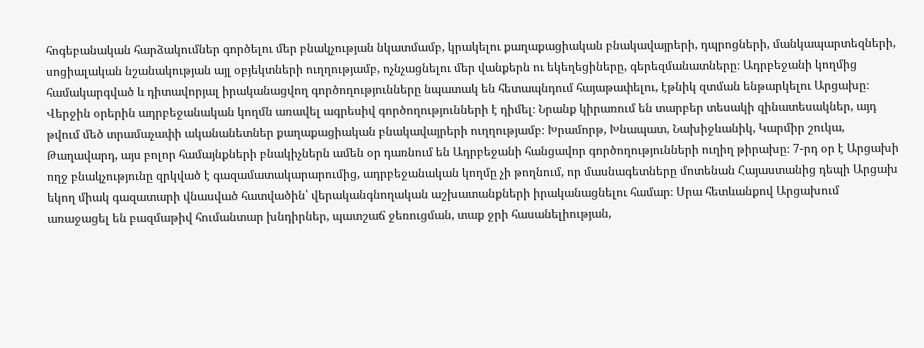հոգեբանական հարձակումներ գործելու մեր բնակչության նկատմամբ, կրակելու քաղաքացիական բնակավայրերի, դպրոցների, մանկապարտեզների, սոցիալական նշանակության այլ օբյեկտների ուղղությամբ, ոչնչացնելու մեր վանքերն ու եկեղեցիները, գերեզմանատները։ Ադրբեջանի կողմից համակարգված և դիտավորյալ իրականացվող գործողությունները նպատակ են հետապնդում հայաթափելու, էթնիկ զտման ենթարկելու Արցախը։ Վերջին օրերին ադրբեջանական կողմն առավել ագրեսիվ գործողությունների է դիմել։ Նրանք կիրառում են տարբեր տեսակի զինատեսակներ, այդ թվում մեծ տրամաչափի ականանետներ քաղաքացիական բնակավայրերի ուղղությամբ։ Խրամորթ, Խնապատ, Նախիջևանիկ, Կարմիր շուկա, Թաղավարդ, այս բոլոր համայնքների բնակիչներն ամեն օր դառնում են Ադրբեջանի հանցավոր գործողությունների ուղիղ թիրախը։ 7-րդ օր է Արցախի ողջ բնակչությունը զրկված է գազամատակարարումից, ադրբեջանական կողմը չի թողնում, որ մասնագետները մոտենան Հայաստանից դեպի Արցախ եկող միակ գազատարի վնասված հատվածին՝ վերականգնողական աշխատանքների իրականացնելու համար։ Սրա հետևանքով Արցախում առաջացել են բազմաթիվ հումանտար խնդիրներ, պատշաճ ջեռուցման, տաք ջրի հասանելիության,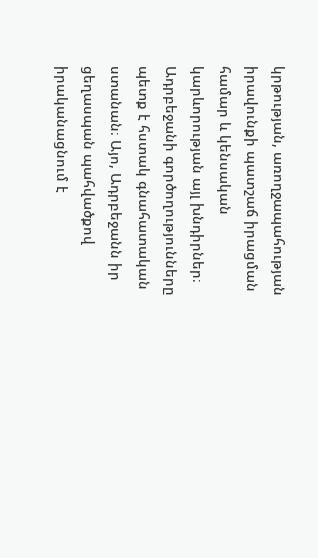կրթության, առողջապահության իրավունքի պատշաճ իրացման համար և կենսական կարևորության այլ խնդիրներ։ Ադրբեջանի գործողությունները պետք է հստակ գնահատական ստանան։ Այո, Ադրբեջանն իր ցեղասպան պահվածքով իրականացնում է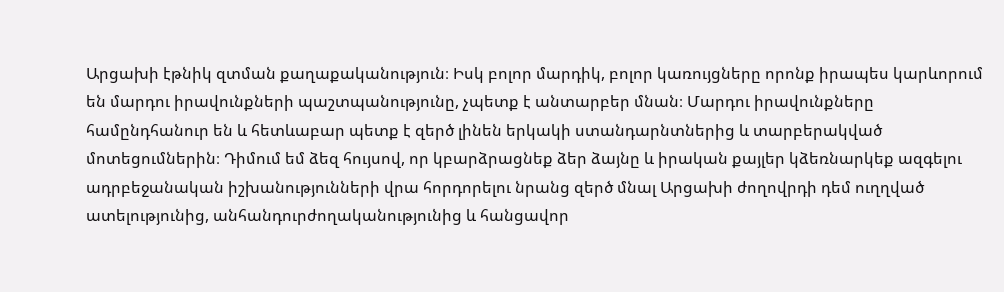Արցախի էթնիկ զտման քաղաքականություն։ Իսկ բոլոր մարդիկ, բոլոր կառույցները որոնք իրապես կարևորում են մարդու իրավունքների պաշտպանությունը, չպետք է անտարբեր մնան։ Մարդու իրավունքները համընդհանուր են և հետևաբար պետք է զերծ լինեն երկակի ստանդարնտներից և տարբերակված մոտեցումներին։ Դիմում եմ ձեզ հույսով, որ կբարձրացնեք ձեր ձայնը և իրական քայլեր կձեռնարկեք ազգելու ադրբեջանական իշխանությունների վրա հորդորելու նրանց զերծ մնալ Արցախի ժողովրդի դեմ ուղղված ատելությունից, անհանդուրժողականությունից և հանցավոր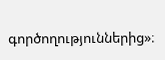գործողություններից»։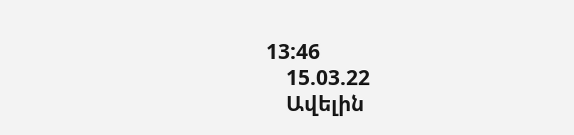13:46
    15.03.22
    Ավելին